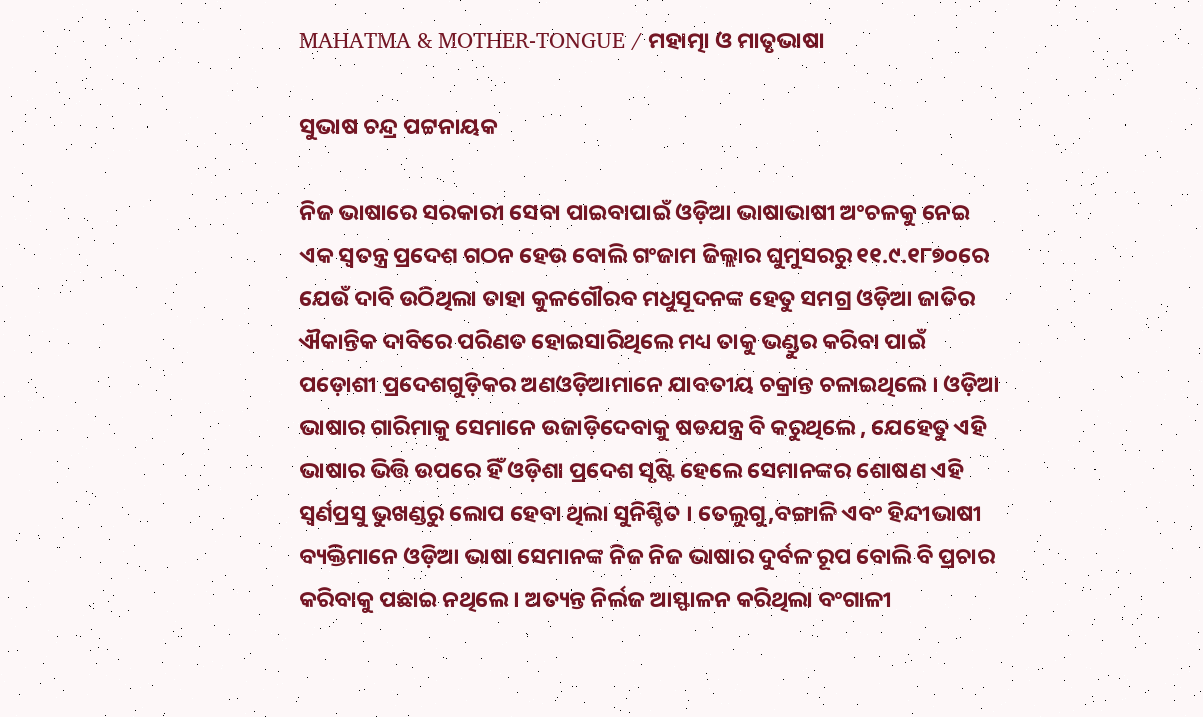MAHATMA & MOTHER-TONGUE / ମହାତ୍ମା ଓ ମାତୃଭାଷା

ସୁଭାଷ ଚନ୍ଦ୍ର ପଟ୍ଟନାୟକ

ନିଜ ଭାଷାରେ ସରକାରୀ ସେବା ପାଇବାପାଇଁ ଓଡ଼ିଆ ଭାଷାଭାଷୀ ଅଂଚଳକୁ ନେଇ ଏକ ସ୍ବତନ୍ତ୍ର ପ୍ରଦେଶ ଗଠନ ହେଉ ବୋଲି ଗଂଜାମ ଜିଲ୍ଲାର ଘୁମୁସରରୁ ୧୧.୯.୧୮୭୦ରେ ଯେଉଁ ଦାବି ଉଠିଥିଲା ତାହା କୁଳଗୌରବ ମଧୁସୂଦନଙ୍କ ହେତୁ ସମଗ୍ର ଓଡ଼ିଆ ଜାତିର ଐକାନ୍ତିକ ଦାବିରେ ପରିଣତ ହୋଇସାରିଥିଲେ ମଧ୍ୟ ତାକୁ ଭଣ୍ଡୁର କରିବା ପାଇଁ ପଡ଼ୋଶୀ ପ୍ରଦେଶଗୁଡ଼ିକର ଅଣଓଡ଼ିଆମାନେ ଯାବତୀୟ ଚକ୍ରାନ୍ତ ଚଳାଇଥିଲେ । ଓଡ଼ିଆ ଭାଷାର ଗାରିମାକୁ ସେମାନେ ଉଜାଡ଼ିଦେବାକୁ ଷଡଯନ୍ତ୍ର ବି କରୁଥିଲେ , ଯେହେତୁ ଏହି ଭାଷାର ଭିତ୍ତି ଉପରେ ହିଁ ଓଡ଼ିଶା ପ୍ରଦେଶ ସୃଷ୍ଟି ହେଲେ ସେମାନଙ୍କର ଶୋଷଣ ଏହି ସ୍ବର୍ଣପ୍ରସୁ ଭୁଖଣ୍ଡରୁ ଲୋପ ହେବା ଥିଲା ସୁନିଶ୍ଚିତ । ତେଲୁଗୁ,ବଙ୍ଗାଳି ଏବଂ ହିନ୍ଦୀଭାଷୀ ବ୍ୟକ୍ତିମାନେ ଓଡ଼ିଆ ଭାଷା ସେମାନଙ୍କ ନିଜ ନିଜ ଭାଷାର ଦୁର୍ବଳ ରୂପ ବୋଲି ବି ପ୍ରଚାର କରିବାକୁ ପଛାଇ ନଥିଲେ । ଅତ୍ୟନ୍ତ ନିର୍ଲଜ ଆସ୍ଫାଳନ କରିଥିଲା ବଂଗାଳୀ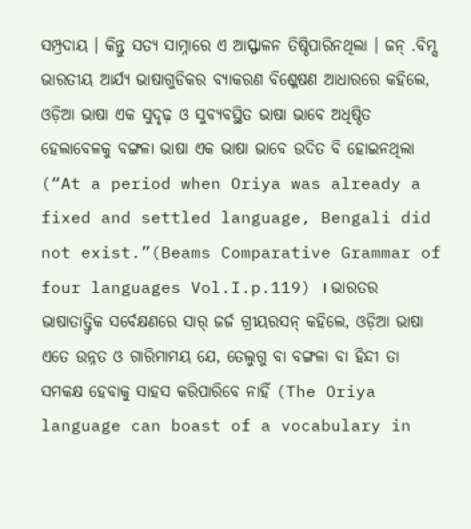ସମ୍ପ୍ରଦାୟ । କିନ୍ତୁ ସତ୍ୟ ସାମ୍ନାରେ ଏ ଆସ୍ଫାଳନ ତିଷ୍ଠିପାରିନଥିଲା । ଜନ୍ .ବିମ୍ସ ଭାରତୀୟ ଆର୍ଯ୍ୟ ଭାଷାଗୁଡିକର ବ୍ୟାକରଣ ବିଶ୍ଳେଷଣ ଆଧାରରେ କହିଲେ, ଓଡ଼ିଆ ଭାଷା ଏକ ସୁଦୃଢ଼ ଓ ସୁବ୍ୟବସ୍ଥିତ ଭାଷା ଭାବେ ଅଧିଷ୍ଠିତ ହେଲାବେଳକୁ ବଙ୍ଗଳା ଭାଷା ଏକ ଭାଷା ଭାବେ ଉଦିତ ବି ହୋଇନଥିଲା (“At a period when Oriya was already a fixed and settled language, Bengali did not exist.”(Beams Comparative Grammar of four languages Vol.I.p.119) । ଭାରତର ଭାଷାତାତ୍ତ୍ଵିକ ସର୍ବେକ୍ଷଣରେ ସାର୍ ଜର୍ଜ ଗ୍ରୀୟରସନ୍ କହିଲେ, ଓଡ଼ିଆ ଭାଷା ଏତେ ଉନ୍ନତ ଓ ଗାରିମାମୟ ଯେ, ତେଲୁଗୁ ବା ବଙ୍ଗଳା ବା ହିନ୍ଦୀ ତା ସମକକ୍ଷ ହେବାକୁ ସାହସ କରିପାରିବେ ନାହିଁ (The Oriya language can boast of a vocabulary in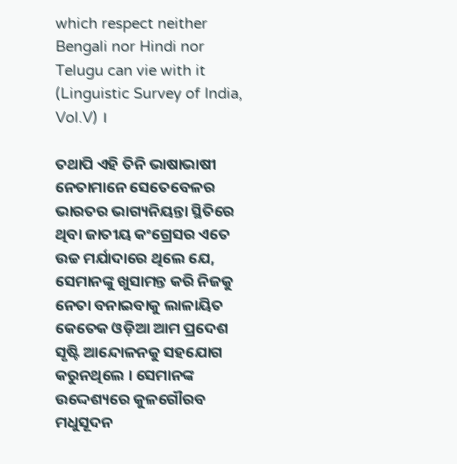which respect neither Bengali nor Hindi nor Telugu can vie with it (Linguistic Survey of India, Vol.V) ।

ତଥାପି ଏହି ତିନି ଭାଷାଭାଷୀ ନେତାମାନେ ସେତେବେଳର ଭାରତର ଭାଗ୍ୟନିୟନ୍ତା ସ୍ଥିତିରେ ଥିବା ଜାତୀୟ କଂଗ୍ରେସର ଏତେ ଉଚ୍ଚ ମର୍ଯାଦାରେ ଥିଲେ ଯେ, ସେମାନଙ୍କୁ ଖୁସାମନ୍ତ କରି ନିଜକୁ ନେତା ବନାଇବାକୁ ଲାଳାୟିତ କେତେକ ଓଡ଼ିଆ ଆମ ପ୍ରଦେଶ ସୃଷ୍ଟି ଆନ୍ଦୋଳନକୁ ସହଯୋଗ କରୁନଥିଲେ । ସେମାନଙ୍କ ଉଦ୍ଦେଶ୍ୟରେ କୁଳଗୌରବ ମଧୁସୂଦନ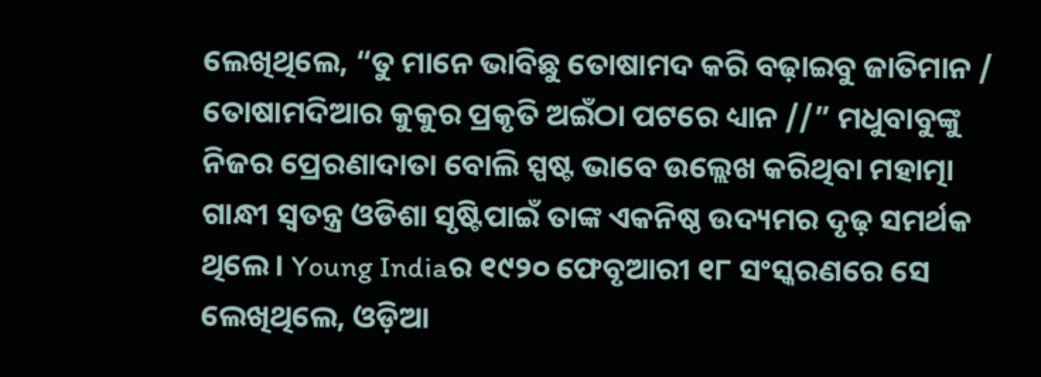ଲେଖିଥିଲେ, “ତୁ ମାନେ ଭାବିଛୁ ତୋଷାମଦ କରି ବଢ଼ାଇବୁ ଜାତିମାନ / ତୋଷାମଦିଆର କୁକୁର ପ୍ରକୃତି ଅଇଁଠା ପଟରେ ଧ୍ୟାନ //” ମଧୁବାବୁଙ୍କୁ ନିଜର ପ୍ରେରଣାଦାତା ବୋଲି ସ୍ପଷ୍ଟ ଭାବେ ଉଲ୍ଲେଖ କରିଥିବା ମହାତ୍ମା ଗାନ୍ଧୀ ସ୍ବତନ୍ତ୍ର ଓଡିଶା ସୃଷ୍ଟିପାଇଁ ତାଙ୍କ ଏକନିଷ୍ଠ ଉଦ୍ୟମର ଦୃଢ଼ ସମର୍ଥକ ଥିଲେ । Young Indiaର ୧୯୨୦ ଫେବୃଆରୀ ୧୮ ସଂସ୍କରଣରେ ସେ ଲେଖିଥିଲେ, ଓଡ଼ିଆ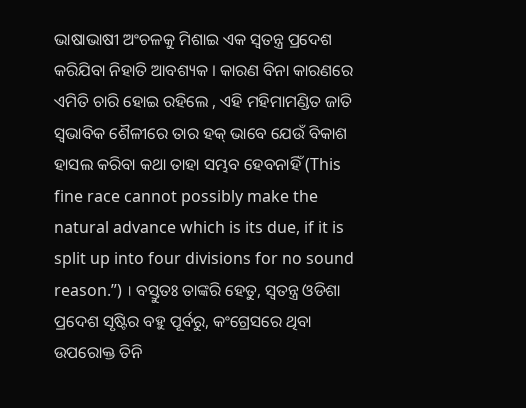ଭାଷାଭାଷୀ ଅଂଚଳକୁ ମିଶାଇ ଏକ ସ୍ବତନ୍ତ୍ର ପ୍ରଦେଶ କରିଯିବା ନିହାତି ଆବଶ୍ୟକ । କାରଣ ବିନା କାରଣରେ ଏମିତି ଚାରି ହୋଇ ରହିଲେ , ଏହି ମହିମାମଣ୍ଡିତ ଜାତି ସ୍ବଭାବିକ ଶୈଳୀରେ ତାର ହକ୍ ଭାବେ ଯେଉଁ ବିକାଶ ହାସଲ କରିବା କଥା ତାହା ସମ୍ଭବ ହେବନାହିଁ (This fine race cannot possibly make the natural advance which is its due, if it is split up into four divisions for no sound reason.”) । ବସ୍ତୁତଃ ତାଙ୍କରି ହେତୁ, ସ୍ବତନ୍ତ୍ର ଓଡିଶା ପ୍ରଦେଶ ସୃଷ୍ଟିର ବହୁ ପୂର୍ବରୁ, କଂଗ୍ରେସରେ ଥିବା ଉପରୋକ୍ତ ତିନି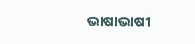ଭାଷାଭାଷୀ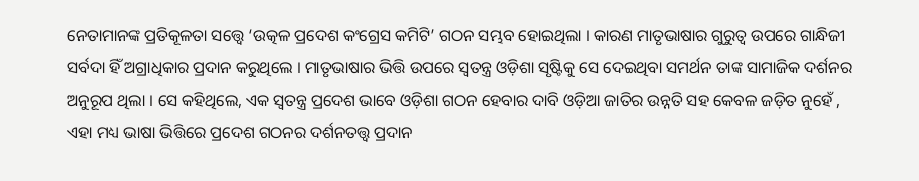ନେତାମାନଙ୍କ ପ୍ରତିକୂଳତା ସତ୍ତ୍ବେ ‘ଉତ୍କଳ ପ୍ରଦେଶ କଂଗ୍ରେସ କମିଟି’ ଗଠନ ସମ୍ଭବ ହୋଇଥିଲା । କାରଣ ମାତୃଭାଷାର ଗୁରୁତ୍ବ ଉପରେ ଗାନ୍ଧିଜୀ ସର୍ବଦା ହିଁ ଅଗ୍ରାଧିକାର ପ୍ରଦାନ କରୁଥିଲେ । ମାତୃଭାଷାର ଭିତ୍ତି ଉପରେ ସ୍ବତନ୍ତ୍ର ଓଡ଼ିଶା ସୃଷ୍ଟିକୁ ସେ ଦେଇଥିବା ସମର୍ଥନ ତାଙ୍କ ସାମାଜିକ ଦର୍ଶନର ଅନୁରୂପ ଥିଲା । ସେ କହିଥିଲେ, ଏକ ସ୍ବତନ୍ତ୍ର ପ୍ରଦେଶ ଭାବେ ଓଡ଼ିଶା ଗଠନ ହେବାର ଦାବି ଓଡ଼ିଆ ଜାତିର ଉନ୍ନତି ସହ କେବଳ ଜଡ଼ିତ ନୁହେଁ , ଏହା ମଧ୍ୟ ଭାଷା ଭିତ୍ତିରେ ପ୍ରଦେଶ ଗଠନର ଦର୍ଶନତତ୍ତ୍ବ ପ୍ରଦାନ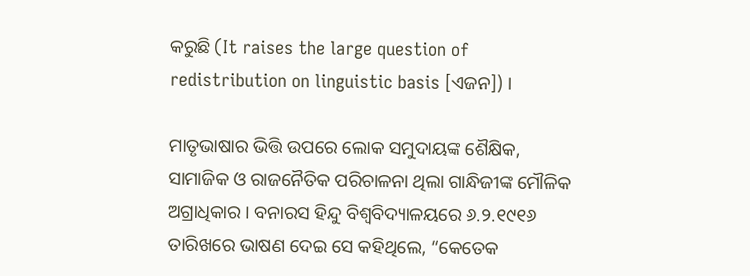କରୁଛି (It raises the large question of redistribution on linguistic basis [ଏଜନ]) ।

ମାତୃଭାଷାର ଭିତ୍ତି ଉପରେ ଲୋକ ସମୁଦାୟଙ୍କ ଶୈକ୍ଷିକ, ସାମାଜିକ ଓ ରାଜନୈତିକ ପରିଚାଳନା ଥିଲା ଗାନ୍ଧିଜୀଙ୍କ ମୌଳିକ ଅଗ୍ରାଧିକାର । ବନାରସ ହିନ୍ଦୁ ବିଶ୍ଵବିଦ୍ୟାଳୟରେ ୬.୨.୧୯୧୬ ତାରିଖରେ ଭାଷଣ ଦେଇ ସେ କହିଥିଲେ, “କେତେକ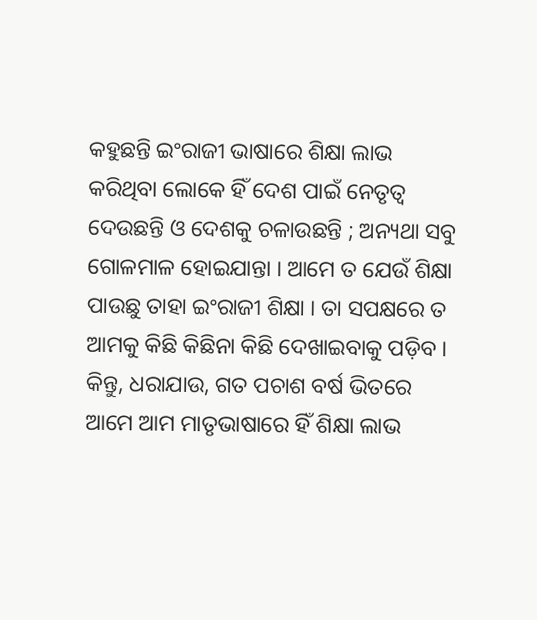କହୁଛନ୍ତି ଇଂରାଜୀ ଭାଷାରେ ଶିକ୍ଷା ଲାଭ କରିଥିବା ଲୋକେ ହିଁ ଦେଶ ପାଇଁ ନେତୃତ୍ବ ଦେଉଛନ୍ତି ଓ ଦେଶକୁ ଚଳାଉଛନ୍ତି ; ଅନ୍ୟଥା ସବୁ ଗୋଳମାଳ ହୋଇଯାନ୍ତା । ଆମେ ତ ଯେଉଁ ଶିକ୍ଷା ପାଉଛୁ ତାହା ଇଂରାଜୀ ଶିକ୍ଷା । ତା ସପକ୍ଷରେ ତ ଆମକୁ କିଛି କିଛିନା କିଛି ଦେଖାଇବାକୁ ପଡ଼ିବ । କିନ୍ତୁ, ଧରାଯାଉ, ଗତ ପଚାଶ ବର୍ଷ ଭିତରେ ଆମେ ଆମ ମାତୃଭାଷାରେ ହିଁ ଶିକ୍ଷା ଲାଭ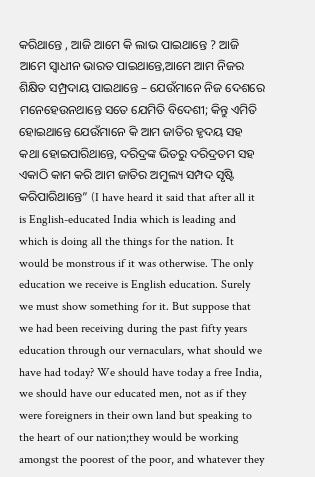କରିଥାନ୍ତେ , ଆଜି ଆମେ କି ଲାଭ ପାଇଥାନ୍ତେ ? ଆଜି ଆମେ ସ୍ଵାଧୀନ ଭାରତ ପାଇଥାନ୍ତେ,ଆମେ ଆମ ନିଜର ଶିକ୍ଷିତ ସମ୍ପ୍ରଦାୟ ପାଇଥାନ୍ତେ – ଯେଉଁମାନେ ନିଜ ଦେଶରେ ମନେହେଉନଥାନ୍ତେ ସତେ ଯେମିତି ବିଦେଶୀ; କିନ୍ତୁ ଏମିତି ହୋଇଥାନ୍ତେ ଯେଉଁମାନେ କି ଆମ ଜାତିର ହୃଦୟ ସହ କଥା ହୋଇପାରିଥାନ୍ତେ, ଦରିଦ୍ରଙ୍କ ଭିତରୁ ଦରିଦ୍ରତମ ସହ ଏକାଠି କାମ କରି ଆମ ଜାତିର ଅମୁଲ୍ୟ ସମ୍ପଦ ସୃଷ୍ଟି କରିପାରିଥାନ୍ତେ” (I have heard it said that after all it is English-educated India which is leading and which is doing all the things for the nation. It would be monstrous if it was otherwise. The only education we receive is English education. Surely we must show something for it. But suppose that we had been receiving during the past fifty years education through our vernaculars, what should we have had today? We should have today a free India, we should have our educated men, not as if they were foreigners in their own land but speaking to the heart of our nation;they would be working amongst the poorest of the poor, and whatever they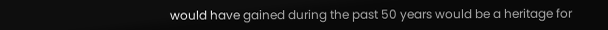would have gained during the past 50 years would be a heritage for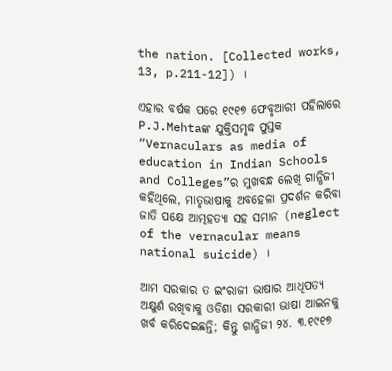the nation. [Collected works, 13, p.211-12]) ।

ଏହାର ବର୍ଷକ ପରେ ୧୯୧୭ ଫେବୃଆରୀ ପହିଲାରେ P.J.Mehtaଙ୍କ ଯୁକ୍ତିସମୃଦ୍ଧ ପୁସ୍ତକ “Vernaculars as media of education in Indian Schools and Colleges”ର ମୁଖବନ୍ଧ ଲେଖି ଗାନ୍ଧିଜୀ କହିଥିଲେ, ମାତୃଭାଷାକୁ ଅବହେଳା ପ୍ରଦର୍ଶନ କରିବା ଜାତି ପକ୍ଷେ ଆତ୍ମହତ୍ୟା ସହ ସମାନ (neglect of the vernacular means national suicide) ।

ଆମ ସରକାର ତ ଇଂରାଜୀ ଭାଷାର ଆଧିପତ୍ୟ ଅକ୍ଷୁର୍ଣ ରଖିବାକୁ ଓଡିଶା ସରକାରୀ ଭାଷା ଆଇନକୁ ଖର୍ବ କରିଦେଇଛନ୍ତି; କିନ୍ତୁ ଗାନ୍ଧିଜୀ ୨୪. ୩.୧୯୧୭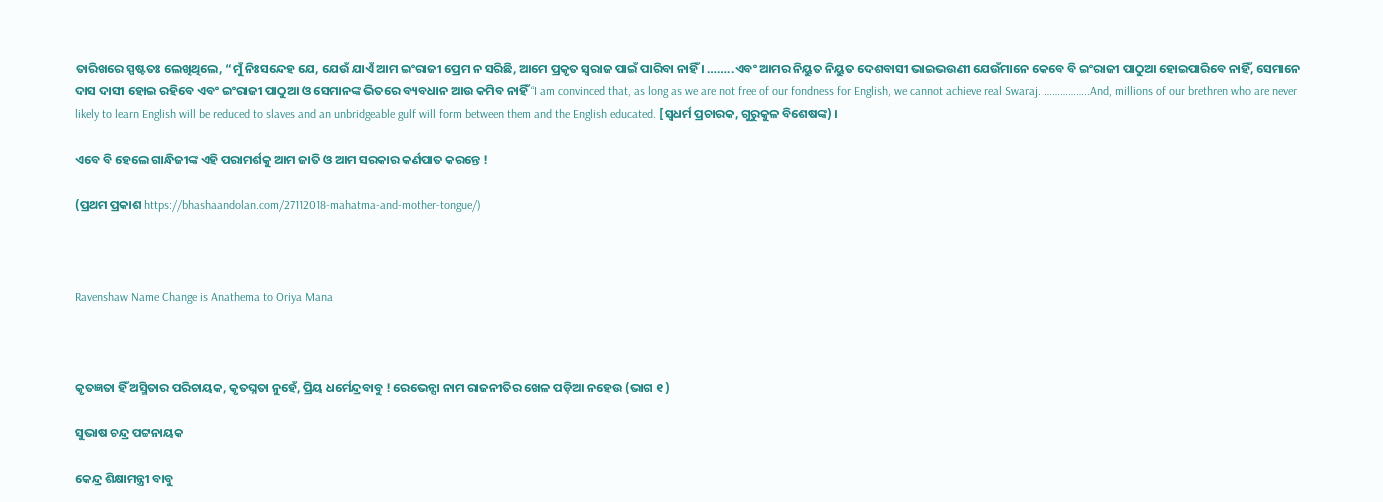ତାରିଖରେ ସ୍ପଷ୍ଟତଃ ଲେଖିଥିଲେ, “ମୁଁ ନିଃସନ୍ଦେହ ଯେ, ଯେଉଁ ଯାଏଁ ଆମ ଇଂରାଜୀ ପ୍ରେମ ନ ସରିଛି, ଆମେ ପ୍ରକୃତ ସ୍ଵରାଜ ପାଇଁ ପାରିବା ନାହିଁ । ……..ଏବଂ ଆମର ନିୟୁତ ନିୟୁତ ଦେଶବାସୀ ଭାଇଭଉଣୀ ଯେଉଁମାନେ କେବେ ବି ଇଂରାଜୀ ପାଠୁଆ ହୋଇପାରିବେ ନାହିଁ, ସେମାନେ ଦାସ ଦାସୀ ହୋଇ ରହିବେ ଏବଂ ଇଂରାଜୀ ପାଠୁଆ ଓ ସେମାନଙ୍କ ଭିତରେ ବ୍ୟବଧାନ ଆଉ କମିବ ନାହିଁ “I am convinced that, as long as we are not free of our fondness for English, we cannot achieve real Swaraj. ……………..And, millions of our brethren who are never likely to learn English will be reduced to slaves and an unbridgeable gulf will form between them and the English educated. [ସ୍ବଧର୍ମ ପ୍ରଚାରକ, ଗୁରୁକୁଳ ବିଶେଷଙ୍କ) ।

ଏବେ ବି ହେଲେ ଗାନ୍ଧିଜୀଙ୍କ ଏହି ପରାମର୍ଶକୁ ଆମ ଜାତି ଓ ଆମ ସରକାର କର୍ଣପାତ କରନ୍ତେ !

(ପ୍ରଥମ ପ୍ରକାଶ https://bhashaandolan.com/27112018-mahatma-and-mother-tongue/)



Ravenshaw Name Change is Anathema to Oriya Mana



କୃତଜ୍ଞତା ହିଁ ଅସ୍ମିତାର ପରିଚାୟକ, କୃତଘ୍ନତା ନୁହେଁ, ପ୍ରିୟ ଧର୍ମେନ୍ଦ୍ରବାବୁ ! ରେଭେନ୍ସା ନାମ ରାଜନୀତିର ଖେଳ ପଡ଼ିଆ ନହେଉ (ଭାଗ ୧ )

ସୁଭାଷ ଚନ୍ଦ୍ର ପଟ୍ଟନାୟକ

କେନ୍ଦ୍ର ଶିକ୍ଷାମନ୍ତ୍ରୀ ବାବୁ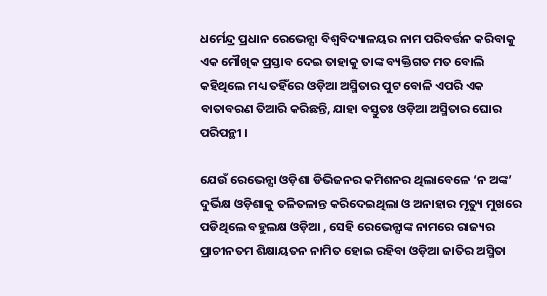ଧର୍ମେନ୍ଦ୍ର ପ୍ରଧାନ ରେଭେନ୍ସା ବିଶ୍ବବିଦ୍ୟାଳୟର ନାମ ପରିବର୍ତ୍ତନ କରିବାକୁ ଏକ ମୌଖିକ ପ୍ରସ୍ତାବ ଦେଇ ତାହାକୁ ତାଙ୍କ ବ୍ୟକ୍ତିଗତ ମତ ବୋଲି କହିଥିଲେ ମଧ୍ୟ ତହିଁରେ ଓଡ଼ିଆ ଅସ୍ମିତାର ପୁଟ ବୋଳି ଏପରି ଏକ ବାତାବରଣ ତିଆରି କରିଛନ୍ତି, ଯାହା ବସ୍ତୁତଃ ଓଡ଼ିଆ ଅସ୍ମିତାର ଘୋର ପରିପନ୍ଥୀ ।

ଯେଉଁ ରେଭେନ୍ସା ଓଡ଼ିଶା ଡିଭିଜନର କମିଶନର ଥିଲାବେଳେ ‘ନ ଅଙ୍କ’ ଦୁର୍ଭିକ୍ଷ ଓଡ଼ିଶାକୁ ତଳିତଳାନ୍ତ କରିଦେଇଥିଲା ଓ ଅନାହାର ମୃତ୍ୟୁ ମୁଖରେ ପଡିଥିଲେ ବହୁଲକ୍ଷ ଓଡ଼ିଆ , ସେହି ରେଭେନ୍ସାଙ୍କ ନାମରେ ରାଜ୍ୟର ପ୍ରାଚୀନତମ ଶିକ୍ଷାୟତନ ନାମିତ ହୋଇ ରହିବା ଓଡ଼ିଆ ଜାତିର ଅସ୍ମିତା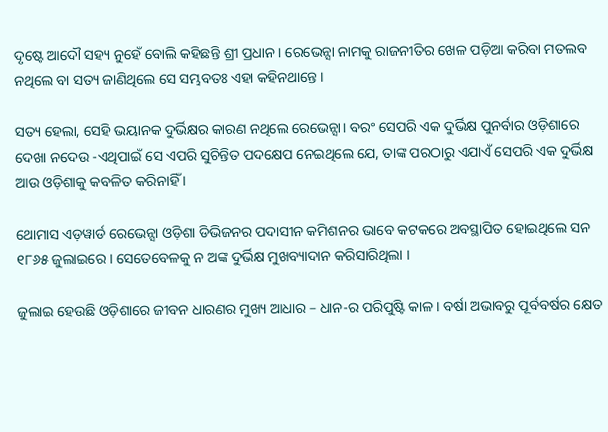ଦୃଷ୍ଟେ ଆଦୌ ସହ୍ୟ ନୁହେଁ ବୋଲି କହିଛନ୍ତି ଶ୍ରୀ ପ୍ରଧାନ । ରେଭେନ୍ସା ନାମକୁ ରାଜନୀତିର ଖେଳ ପଡ଼ିଆ କରିବା ମତଲବ ନଥିଲେ ବା ସତ୍ୟ ଜାଣିଥିଲେ ସେ ସମ୍ଭବତଃ ଏହା କହିନଥାନ୍ତେ ।

ସତ୍ୟ ହେଲା, ସେହି ଭୟାନକ ଦୁର୍ଭିକ୍ଷର କାରଣ ନଥିଲେ ରେଭେନ୍ସା। ବରଂ ସେପରି ଏକ ଦୁର୍ଭିକ୍ଷ ପୁନର୍ବାର ଓଡ଼ିଶାରେ ଦେଖା ନଦେଉ -ଏଥିପାଇଁ ସେ ଏପରି ସୁଚିନ୍ତିତ ପଦକ୍ଷେପ ନେଇଥିଲେ ଯେ, ତାଙ୍କ ପରଠାରୁ ଏଯାଏଁ ସେପରି ଏକ ଦୁର୍ଭିକ୍ଷ ଆଉ ଓଡ଼ିଶାକୁ କବଳିତ କରିନାହିଁ ।

ଥୋମାସ ଏଡ଼ୱାର୍ଡ ରେଭେନ୍ସା ଓଡ଼ିଶା ଡିଭିଜନର ପଦାସୀନ କମିଶନର ଭାବେ କଟକରେ ଅବସ୍ଥାପିତ ହୋଇଥିଲେ ସନ ୧୮୬୫ ଜୁଲାଇରେ । ସେତେବେଳକୁ ନ ଅଙ୍କ ଦୁର୍ଭିକ୍ଷ ମୁଖବ୍ୟାଦାନ କରିସାରିଥିଲା ।

ଜୁଲାଇ ହେଉଛି ଓଡ଼ିଶାରେ ଜୀବନ ଧାରଣର ମୁଖ୍ୟ ଆଧାର – ଧାନ-ର ପରିପୁଷ୍ଟି କାଳ । ବର୍ଷା ଅଭାବରୁ ପୂର୍ବବର୍ଷର କ୍ଷେତ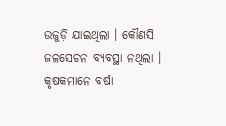ଉଜୁଡ଼ି ଯାଇଥିଲା । କୌଣସି ଜଳସେଚନ ବ୍ୟବସ୍ଥା ନଥିଲା । କୃଷକମାନେ ବର୍ଷା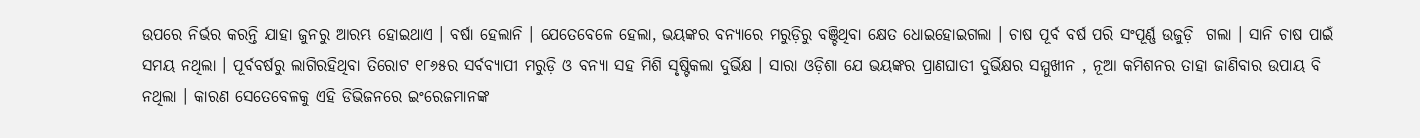ଉପରେ ନିର୍ଭର କରନ୍ତି ଯାହା ଜୁନରୁ ଆରମ୍ଭ ହୋଇଥାଏ । ବର୍ଷା ହେଲାନି । ଯେତେବେଳେ ହେଲା, ଭୟଙ୍କର ବନ୍ୟାରେ ମରୁଡ଼ିରୁ ବଞ୍ଚିଥିବା କ୍ଷେତ ଧୋଇହୋଇଗଲା । ଚାଷ ପୂର୍ବ ବର୍ଷ ପରି ସଂପୂର୍ଣ୍ଣ ଉଜୁଡ଼ି  ଗଲା । ସାନି ଚାଷ ପାଇଁ ସମୟ ନଥିଲା । ପୂର୍ବବର୍ଷରୁ ଲାଗିରହିଥିବା ତିରୋଟ ୧୮୬୫ର ସର୍ବବ୍ୟାପୀ ମରୁଡ଼ି ଓ ବନ୍ୟା ସହ ମିଶି ସୃଷ୍ଟିକଲା ଦୁର୍ଭିକ୍ଷ । ସାରା ଓଡ଼ିଶା ଯେ ଭୟଙ୍କର ପ୍ରାଣଘାତୀ ଦୁର୍ଭିକ୍ଷର ସମ୍ମୁଖୀନ , ନୂଆ କମିଶନର ତାହା ଜାଣିବାର ଉପାୟ ବି ନଥିଲା । କାରଣ ସେତେବେଳକୁ ଏହି ଡିଭିଜନରେ ଇଂରେଜମାନଙ୍କ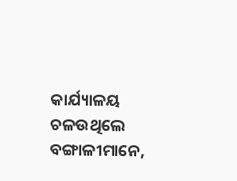କାର୍ଯ୍ୟାଳୟ ଚଳଉଥିଲେ ବଙ୍ଗାଳୀମାନେ,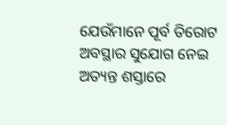ଯେଉଁମାନେ ପୂର୍ବ ତିରୋଟ ଅବସ୍ଥାର ସୁଯୋଗ ନେଇ ଅତ୍ୟନ୍ତ ଶସ୍ତାରେ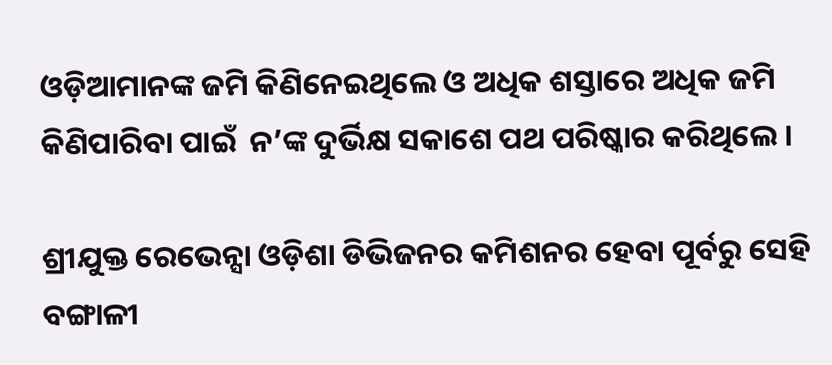ଓଡ଼ିଆମାନଙ୍କ ଜମି କିଣିନେଇଥିଲେ ଓ ଅଧିକ ଶସ୍ତାରେ ଅଧିକ ଜମି କିଣିପାରିବା ପାଇଁ  ନ’ଙ୍କ ଦୁର୍ଭିକ୍ଷ ସକାଶେ ପଥ ପରିଷ୍କାର କରିଥିଲେ ।

ଶ୍ରୀଯୁକ୍ତ ରେଭେନ୍ସା ଓଡ଼ିଶା ଡିଭିଜନର କମିଶନର ହେବା ପୂର୍ବରୁ ସେହି ବଙ୍ଗାଳୀ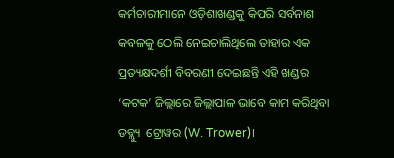କର୍ମଚାରୀମାନେ ଓଡ଼ିଶାଖଣ୍ଡକୁ କିପରି ସର୍ବନାଶ କବଳକୁ ଠେଲି ନେଇଚାଲିଥିଲେ ତାହାର ଏକ ପ୍ରତ୍ୟକ୍ଷଦର୍ଶୀ ବିବରଣୀ ଦେଇଛନ୍ତି ଏହି ଖଣ୍ଡର ‘କଟକ’ ଜିଲ୍ଲାରେ ଜିଲ୍ଲାପାଳ ଭାବେ କାମ କରିଥିବା ଡବ୍ଲ୍ୟୁ  ଟ୍ରୋୱର (W. Trower)।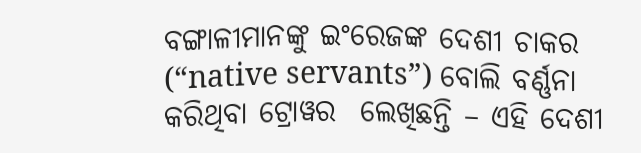ବଙ୍ଗାଳୀମାନଙ୍କୁ ଇଂରେଜଙ୍କ ଦେଶୀ ଚାକର (“native servants”) ବୋଲି ବର୍ଣ୍ଣନା କରିଥିବା ଟ୍ରୋୱର  ଲେଖିଛନ୍ତି – ଏହି ଦେଶୀ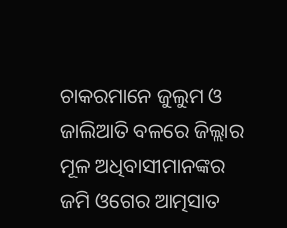ଚାକରମାନେ ଜୁଲୁମ ଓ ଜାଲିଆତି ବଳରେ ଜିଲ୍ଲାର ମୂଳ ଅଧିବାସୀମାନଙ୍କର ଜମି ଓଗେର ଆତ୍ମସାତ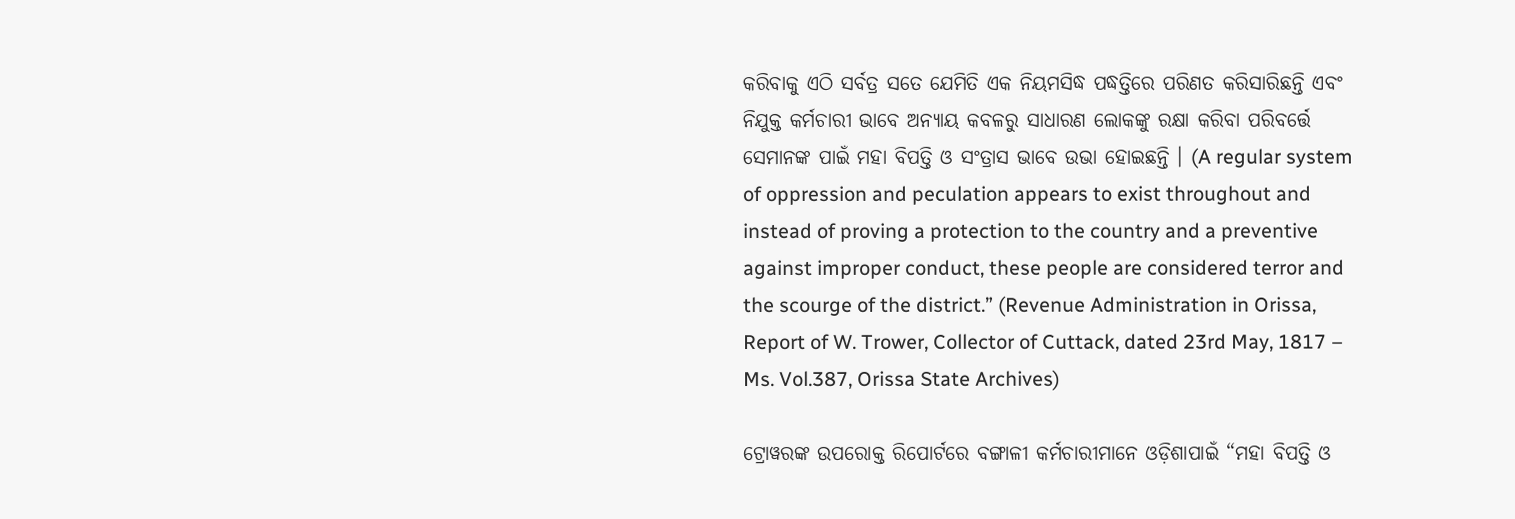କରିବାକୁ ଏଠି ସର୍ବତ୍ର ସତେ ଯେମିତି ଏକ ନିୟମସିଦ୍ଧ ପଦ୍ଧତ୍ତିରେ ପରିଣତ କରିସାରିଛନ୍ତି ଏବଂ ନିଯୁକ୍ତ କର୍ମଚାରୀ ଭାବେ ଅନ୍ୟାୟ କବଳରୁ ସାଧାରଣ ଲୋକଙ୍କୁ ରକ୍ଷା କରିବା ପରିବର୍ତ୍ତେ ସେମାନଙ୍କ ପାଇଁ ମହା ବିପତ୍ତି ଓ ସଂତ୍ରାସ ଭାବେ ଉଭା ହୋଇଛନ୍ତି । (A regular system of oppression and peculation appears to exist throughout and instead of proving a protection to the country and a preventive against improper conduct, these people are considered terror and the scourge of the district.” (Revenue Administration in Orissa, Report of W. Trower, Collector of Cuttack, dated 23rd May, 1817 – Ms. Vol.387, Orissa State Archives)

ଟ୍ରୋୱରଙ୍କ ଉପରୋକ୍ତ ରିପୋର୍ଟରେ ବଙ୍ଗାଳୀ କର୍ମଚାରୀମାନେ ଓଡ଼ିଶାପାଇଁ “ମହା ବିପତ୍ତି ଓ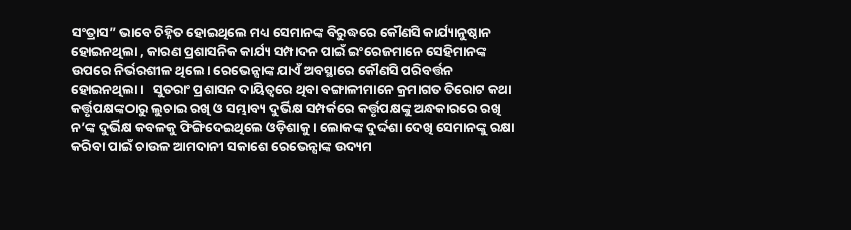ସଂତ୍ରାସ” ଭାବେ ଚିହ୍ନିତ ହୋଇଥିଲେ ମଧ୍ୟ ସେମାନଙ୍କ ବିରୁଦ୍ଧରେ କୌଣସି କାର୍ଯ୍ୟାନୁଷ୍ଠାନ ହୋଇନଥିଲା , କାରଣ ପ୍ରଶାସନିକ କାର୍ଯ୍ୟ ସମ୍ପାଦନ ପାଇଁ ଇଂରେଜମାନେ ସେହିମାନଙ୍କ ଉପରେ ନିର୍ଭରଶୀଳ ଥିଲେ। ରେଭେନ୍ସାଙ୍କ ଯାଏଁ ଅବସ୍ଥାରେ କୌଣସି ପରିବର୍ତ୍ତନ ହୋଇନଥିଲା ।   ସୁତରାଂ ପ୍ରଶାସନ ଦାୟିତ୍ବରେ ଥିବା ବଙ୍ଗାଳୀମାନେ କ୍ରମାଗତ ତିରୋଟ କଥା କର୍ତ୍ତୃପକ୍ଷଙ୍କଠାରୁ ଲୁଚାଇ ରଖି ଓ ସମ୍ଭାବ୍ୟ ଦୁର୍ଭିକ୍ଷ ସମ୍ପର୍କରେ କର୍ତ୍ତୃପକ୍ଷଙ୍କୁ ଅନ୍ଧକାରରେ ରଖି ନ’ଙ୍କ ଦୁର୍ଭିକ୍ଷ କବଳକୁ ଫିଙ୍ଗିଦେଇଥିଲେ ଓଡ଼ିଶାକୁ । ଲୋକଙ୍କ ଦୁର୍ଦ୍ଦଶା ଦେଖି ସେମାନଙ୍କୁ ରକ୍ଷା କରିବା ପାଇଁ ଚାଉଳ ଆମଦାନୀ ସକାଶେ ରେଭେନ୍ସାଙ୍କ ଉଦ୍ୟମ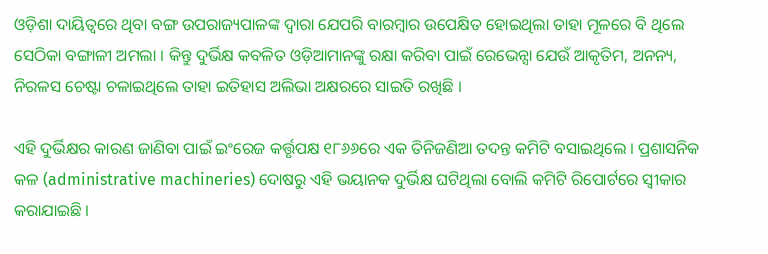ଓଡ଼ିଶା ଦାୟିତ୍ବରେ ଥିବା ବଙ୍ଗ ଉପରାଜ୍ୟପାଳଙ୍କ ଦ୍ଵାରା ଯେପରି ବାରମ୍ବାର ଉପେକ୍ଷିତ ହୋଇଥିଲା ତାହା ମୂଳରେ ବି ଥିଲେ ସେଠିକା ବଙ୍ଗାଳୀ ଅମଲା । କିନ୍ତୁ ଦୁର୍ଭିକ୍ଷ କବଳିତ ଓଡ଼ିଆମାନଙ୍କୁ ରକ୍ଷା କରିବା ପାଇଁ ରେଭେନ୍ସା ଯେଉଁ ଆକୃତିମ, ଅନନ୍ୟ, ନିରଳସ ଚେଷ୍ଟା ଚଳାଇଥିଲେ ତାହା ଇତିହାସ ଅଲିଭା ଅକ୍ଷରରେ ସାଇତି ରଖିଛି ।

ଏହି ଦୁର୍ଭିକ୍ଷର କାରଣ ଜାଣିବା ପାଇଁ ଇଂରେଜ କର୍ତ୍ତୃପକ୍ଷ ୧୮୬୬ରେ ଏକ ତିନିଜଣିଆ ତଦନ୍ତ କମିଟି ବସାଇଥିଲେ । ପ୍ରଶାସନିକ କଳ (administrative machineries) ଦୋଷରୁ ଏହି ଭୟାନକ ଦୁର୍ଭିକ୍ଷ ଘଟିଥିଲା ବୋଲି କମିଟି ରିପୋର୍ଟରେ ସ୍ଵୀକାର କରାଯାଇଛି ।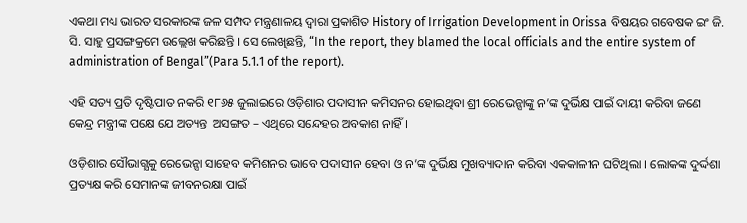ଏକଥା ମଧ୍ୟ ଭାରତ ସରକାରଙ୍କ ଜଳ ସମ୍ପଦ ମନ୍ତ୍ରଣାଳୟ ଦ୍ଵାରା ପ୍ରକାଶିତ History of Irrigation Development in Orissa ବିଷୟର ଗବେଷକ ଇଂ ଜି. ସି. ସାହୁ ପ୍ରସଙ୍ଗକ୍ରମେ ଉଲ୍ଲେଖ କରିଛନ୍ତି । ସେ ଲେଖିଛନ୍ତି, “In the report, they blamed the local officials and the entire system of administration of Bengal”(Para 5.1.1 of the report).

ଏହି ସତ୍ୟ ପ୍ରତି ଦୃଷ୍ଟିପାତ ନକରି ୧୮୬୫ ଜୁଲାଇରେ ଓଡ଼ିଶାର ପଦାସୀନ କମିସନର ହୋଇଥିବା ଶ୍ରୀ ରେଭେନ୍ସାଙ୍କୁ ନ’ଙ୍କ ଦୁର୍ଭିକ୍ଷ ପାଇଁ ଦାୟୀ କରିବା ଜଣେ କେନ୍ଦ୍ର ମନ୍ତ୍ରୀଙ୍କ ପକ୍ଷେ ଯେ ଅତ୍ୟନ୍ତ  ଅସଙ୍ଗତ – ଏଥିରେ ସନ୍ଦେହର ଅବକାଶ ନାହିଁ ।

ଓଡ଼ିଶାର ସୌଭାଗ୍ଯକୁ ରେଭେନ୍ସା ସାହେବ କମିଶନର ଭାବେ ପଦାସୀନ ହେବା ଓ ନ’ଙ୍କ ଦୁର୍ଭିକ୍ଷ ମୁଖବ୍ୟାଦାନ କରିବା ଏକକାଳୀନ ଘଟିଥିଲା । ଲୋକଙ୍କ ଦୁର୍ଦ୍ଦଶା ପ୍ରତ୍ୟକ୍ଷ କରି ସେମାନଙ୍କ ଜୀବନରକ୍ଷା ପାଇଁ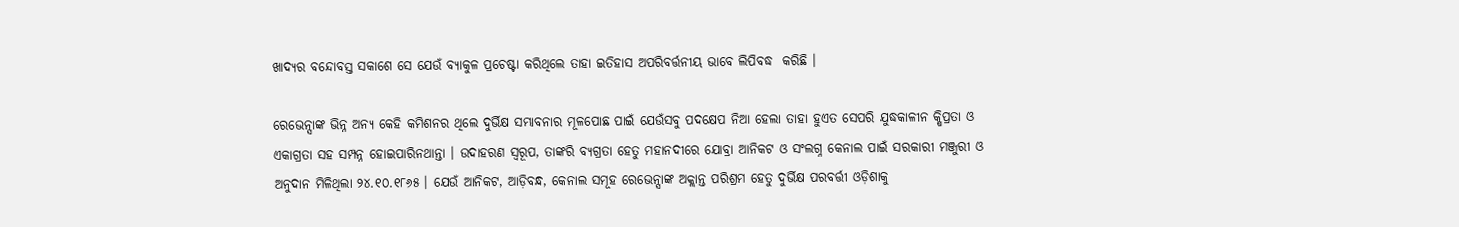ଖାଦ୍ଯର ବନ୍ଦୋବସ୍ତ ସକାଶେ ସେ ଯେଉଁ ବ୍ଯାକୁଳ ପ୍ରଚେଷ୍ଟା କରିଥିଲେ ତାହା ଇତିହାସ ଅପରିବର୍ତ୍ତନୀୟ ଭାବେ ଲିପିବଦ୍ଧ  କରିଛି ।

ରେଭେନ୍ସାଙ୍କ ଭିନ୍ନ ଅନ୍ୟ କେହି କମିଶନର ଥିଲେ ଦୁର୍ଭିକ୍ଷ ସମ୍ଭାବନାର ମୂଳପୋଛ ପାଇଁ ଯେଉଁସବୁ ପଦକ୍ଷେପ ନିଆ ହେଲା ତାହା ହୁଏତ ସେପରି ଯୁଦ୍ଧକାଳୀନ କ୍ଷିପ୍ରତା ଓ ଏକାଗ୍ରତା ସହ ସମ୍ପନ୍ନ ହୋଇପାରିନଥାନ୍ତା । ଉଦାହରଣ ସ୍ୱରୂପ, ତାଙ୍କରି ବ୍ୟଗ୍ରତା ହେତୁ ମହାନଦୀରେ ଯୋବ୍ରା ଆନିକଟ ଓ ସଂଲଗ୍ନ କେନାଲ ପାଇଁ ସରକାରୀ ମଞ୍ଜୁରୀ ଓ ଅନୁଦାନ ମିଳିଥିଲା ୨୪.୧୦.୧୮୬୫ । ଯେଉଁ ଆନିକଟ, ଆଡ଼ିବନ୍ଧ, କେନାଲ ସମୂହ ରେଭେନ୍ସାଙ୍କ ଅକ୍ଲାନ୍ତ ପରିଶ୍ରମ ହେତୁ ଦୁର୍ଭିକ୍ଷ ପରବର୍ତ୍ତୀ ଓଡ଼ିଶାକୁ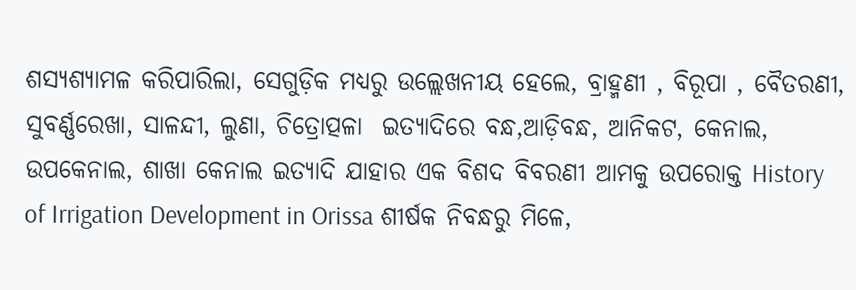ଶସ୍ୟଶ୍ଯାମଳ କରିପାରିଲା, ସେଗୁଡ଼ିକ ମଧ୍ୟରୁ ଉଲ୍ଲେଖନୀୟ ହେଲେ, ବ୍ରାହ୍ମଣୀ , ବିରୂପା , ବୈତରଣୀ, ସୁବର୍ଣ୍ଣରେଖା, ସାଳନ୍ଦୀ, ଲୁଣା, ଚିତ୍ରୋତ୍ପଳା  ଇତ୍ୟାଦିରେ ବନ୍ଧ,ଆଡ଼ିବନ୍ଧ, ଆନିକଟ, କେନାଲ, ଉପକେନାଲ, ଶାଖା କେନାଲ ଇତ୍ୟାଦି ଯାହାର ଏକ ବିଶଦ ବିବରଣୀ ଆମକୁ ଉପରୋକ୍ତ History of Irrigation Development in Orissa ଶୀର୍ଷକ ନିବନ୍ଧରୁ ମିଳେ,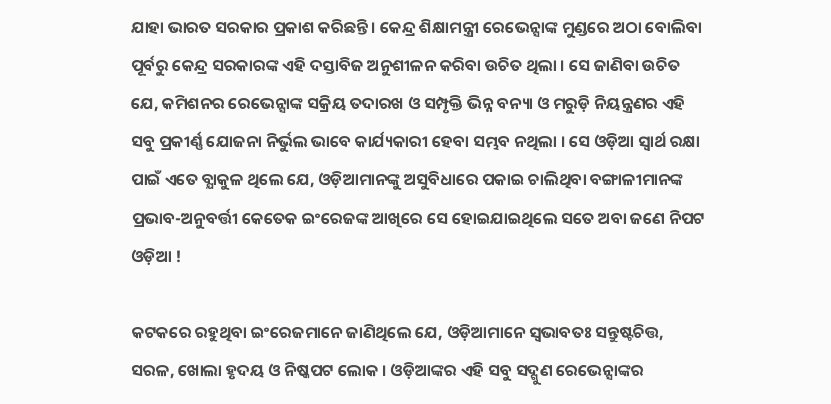ଯାହା ଭାରତ ସରକାର ପ୍ରକାଶ କରିଛନ୍ତି । କେନ୍ଦ୍ର ଶିକ୍ଷାମନ୍ତ୍ରୀ ରେଭେନ୍ସାଙ୍କ ମୁଣ୍ଡରେ ଅଠା ବୋଲିବା ପୂର୍ବରୁ କେନ୍ଦ୍ର ସରକାରଙ୍କ ଏହି ଦସ୍ତାବିଜ ଅନୁଶୀଳନ କରିବା ଉଚିତ ଥିଲା । ସେ ଜାଣିବା ଉଚିତ ଯେ, କମିଶନର ରେଭେନ୍ସାଙ୍କ ସକ୍ରିୟ ତଦାରଖ ଓ ସମ୍ପୃକ୍ତି ଭିନ୍ନ ବନ୍ୟା ଓ ମରୁଡ଼ି ନିୟନ୍ତ୍ରଣର ଏହି ସବୁ ପ୍ରକୀର୍ଣ୍ଣ ଯୋଜନା ନିର୍ଭୁଲ ଭାବେ କାର୍ଯ୍ୟକାରୀ ହେବା ସମ୍ଭବ ନଥିଲା । ସେ ଓଡ଼ିଆ ସ୍ଵାର୍ଥ ରକ୍ଷା ପାଇଁ ଏତେ ବ୍ଯାକୁଳ ଥିଲେ ଯେ, ଓଡ଼ିଆମାନଙ୍କୁ ଅସୁବିଧାରେ ପକାଇ ଚାଲିଥିବା ବଙ୍ଗାଳୀମାନଙ୍କ ପ୍ରଭାବ-ଅନୁବର୍ତ୍ତୀ କେତେକ ଇଂରେଜଙ୍କ ଆଖିରେ ସେ ହୋଇଯାଇଥିଲେ ସତେ ଅବା ଜଣେ ନିପଟ ଓଡ଼ିଆ !

କଟକରେ ରହୁଥିବା ଇଂରେଜମାନେ ଜାଣିଥିଲେ ଯେ, ଓଡ଼ିଆମାନେ ସ୍ଵଭାବତଃ ସନ୍ତୁଷ୍ଟଚିତ୍ତ, ସରଳ, ଖୋଲା ହୃଦୟ ଓ ନିଷ୍କପଟ ଲୋକ । ଓଡ଼ିଆଙ୍କର ଏହି ସବୁ ସଦ୍ଗୁଣ ରେଭେନ୍ସାଙ୍କର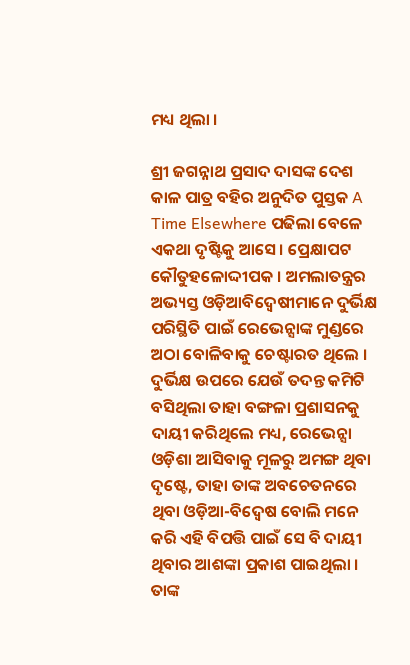ମଧ୍ୟ ଥିଲା ।

ଶ୍ରୀ ଜଗନ୍ନାଥ ପ୍ରସାଦ ଦାସଙ୍କ ଦେଶ କାଳ ପାତ୍ର ବହିର ଅନୁଦିତ ପୁସ୍ତକ A Time Elsewhere ପଢିଲା ବେଳେ ଏକଥା ଦୃଷ୍ଟିକୁ ଆସେ । ପ୍ରେକ୍ଷାପଟ କୌତୁହଳୋଦ୍ଦୀପକ । ଅମଲାତନ୍ତ୍ରର ଅଭ୍ୟସ୍ତ ଓଡ଼ିଆବିଦ୍ଵେଷୀମାନେ ଦୁର୍ଭିକ୍ଷ ପରିସ୍ଥିତି ପାଇଁ ରେଭେନ୍ସାଙ୍କ ମୁଣ୍ଡରେ ଅଠା ବୋଳିବାକୁ ଚେଷ୍ଟାରତ ଥିଲେ । ଦୁର୍ଭିକ୍ଷ ଉପରେ ଯେଉଁ ତଦନ୍ତ କମିଟି ବସିଥିଲା ତାହା ବଙ୍ଗଳା ପ୍ରଶାସନକୁ ଦାୟୀ କରିଥିଲେ ମଧ୍ୟ, ରେଭେନ୍ସା ଓଡ଼ିଶା ଆସିବାକୁ ମୂଳରୁ ଅମଙ୍ଗ ଥିବା ଦୃଷ୍ଟେ, ତାହା ତାଙ୍କ ଅବଚେତନରେ ଥିବା ଓଡ଼ିଆ-ବିଦ୍ଵେଷ ବୋଲି ମନେ କରି ଏହି ବିପତ୍ତି ପାଇଁ ସେ ବି ଦାୟୀ ଥିବାର ଆଶଙ୍କା ପ୍ରକାଶ ପାଇଥିଲା । ତାଙ୍କ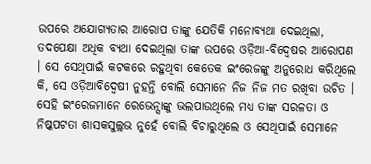ଉପରେ ଅଯୋଗ୍ୟତାର ଆରୋପ ତାଙ୍କୁ ଯେତିକି ମନୋବ୍ୟଥା ଦେଇଥିଲା, ତଦପେକ୍ଷା ଅଧିକ ବ୍ୟଥା ଦେଇଥିଲା ତାଙ୍କ ଉପରେ ଓଡ଼ିଆ-ବିଦ୍ବେଷର ଆରୋପଣ । ସେ ସେଥିପାଇଁ କଟକରେ ରହୁଥିବା କେତେକ ଇଂରେଜଙ୍କୁ ଅନୁରୋଧ କରିଥିଲେ କି, ସେ ଓଡ଼ିଆବିଦ୍ଵେଷୀ ନୁହନ୍ତି ବୋଲି ସେମାନେ ନିଜ ନିଜ ମତ ରଖିବା ଉଚିତ । ସେହି ଇଂରେଜମାନେ ରେଭେନ୍ସାଙ୍କୁ ଭଲପାଉଥିଲେ ମଧ୍ୟ ତାଙ୍କ ସରଳତା ଓ ନିଷ୍କପଟତା ଶାସକସୁଲ୍ଲଭ ନୁହେଁ ବୋଲି ବିଚାରୁଥିଲେ ଓ ସେଥିପାଇଁ ସେମାନେ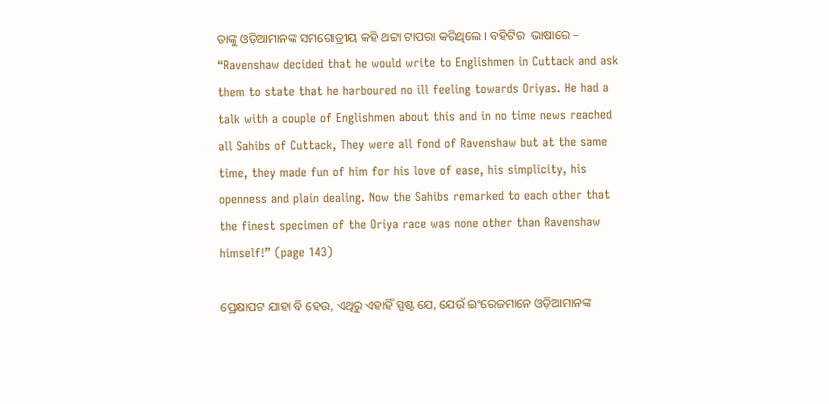ତାଙ୍କୁ ଓଡ଼ିଆମାନଙ୍କ ସମଗୋତ୍ରୀୟ କହି ଥଟ୍ଟା ଟାପରା କରିଥିଲେ । ବହିଟିର  ଭାଷାରେ – “Ravenshaw decided that he would write to Englishmen in Cuttack and ask them to state that he harboured no ill feeling towards Oriyas. He had a talk with a couple of Englishmen about this and in no time news reached all Sahibs of Cuttack, They were all fond of Ravenshaw but at the same time, they made fun of him for his love of ease, his simplicity, his openness and plain dealing. Now the Sahibs remarked to each other that the finest specimen of the Oriya race was none other than Ravenshaw himself!” (page 143)

ପ୍ରେକ୍ଷାପଟ ଯାହା ବି ହେଉ, ଏଥିରୁ ଏହାହିଁ ସ୍ପଷ୍ଟ ଯେ, ଯେଉଁ ଇଂରେଜମାନେ ଓଡ଼ିଆମାନଙ୍କ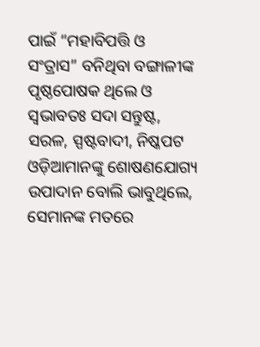ପାଇଁ “ମହାବିପତ୍ତି ଓ  ସଂତ୍ରାସ” ବନିଥିବା ବଙ୍ଗାଳୀଙ୍କ ପୃଷ୍ଠପୋଷକ ଥିଲେ ଓ ସ୍ଵଭାବତଃ ସଦା ସନ୍ତୁଷ୍ଟ, ସରଳ, ସ୍ପଷ୍ଟବାଦୀ, ନିଷ୍କପଟ ଓଡ଼ିଆମାନଙ୍କୁ ଶୋଷଣଯୋଗ୍ୟ ଉପାଦାନ ବୋଲି ଭାବୁଥିଲେ, ସେମାନଙ୍କ ମତରେ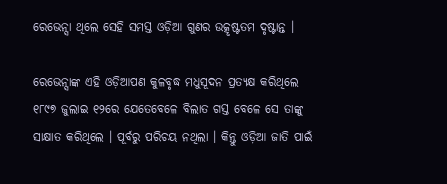ରେଭେନ୍ସା ଥିଲେ ସେହି ସମସ୍ତ ଓଡ଼ିଆ ଗୁଣର ଉତ୍କୃଷ୍ଟତମ ଦୃଷ୍ଟାନ୍ତ ।

ରେଭେନ୍ସାଙ୍କ ଏହି ଓଡ଼ିଆପଣ କୁଳବୃଦ୍ଧ ମଧୁସୂଦନ ପ୍ରତ୍ଯକ୍ଷ କରିଥିଲେ ୧୮୯୭ ଜୁଲାଇ ୧୨ରେ ଯେତେବେଳେ ବିଲାତ ଗସ୍ତ ବେଳେ ସେ ତାଙ୍କୁ ସାକ୍ଷାତ କରିଥିଲେ । ପୂର୍ବରୁ ପରିଚୟ ନଥିଲା । କିନ୍ତୁ ଓଡ଼ିଆ ଜାତି ପାଇଁ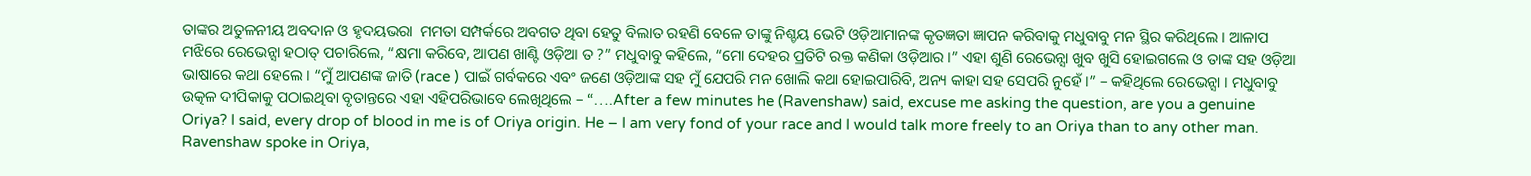ତାଙ୍କର ଅତୁଳନୀୟ ଅବଦାନ ଓ ହୃଦୟଭରା  ମମତା ସମ୍ପର୍କରେ ଅବଗତ ଥିବା ହେତୁ ବିଲାତ ରହଣି ବେଳେ ତାଙ୍କୁ ନିଶ୍ଚୟ ଭେଟି ଓଡ଼ିଆମାନଙ୍କ କୃତଜ୍ଞତା ଜ୍ଞାପନ କରିବାକୁ ମଧୁବାବୁ ମନ ସ୍ଥିର କରିଥିଲେ । ଆଳାପ ମଝିରେ ରେଭେନ୍ସା ହଠାତ୍ ପଚାରିଲେ, “କ୍ଷମା କରିବେ, ଆପଣ ଖାଣ୍ଟି ଓଡ଼ିଆ ତ ?” ମଧୁବାବୁ କହିଲେ, “ମୋ ଦେହର ପ୍ରତିଟି ରକ୍ତ କଣିକା ଓଡ଼ିଆର ।” ଏହା ଶୁଣି ରେଭେନ୍ସା ଖୁବ ଖୁସି ହୋଇଗଲେ ଓ ତାଙ୍କ ସହ ଓଡ଼ିଆ ଭାଷାରେ କଥା ହେଲେ । “ମୁଁ ଆପଣଙ୍କ ଜାତି (race ) ପାଇଁ ଗର୍ବକରେ ଏବଂ ଜଣେ ଓଡ଼ିଆଙ୍କ ସହ ମୁଁ ଯେପରି ମନ ଖୋଲି କଥା ହୋଇପାରିବି, ଅନ୍ୟ କାହା ସହ ସେପରି ନୁହେଁ ।” – କହିଥିଲେ ରେଭେନ୍ସା । ମଧୁବାବୁ ଉତ୍କଳ ଦୀପିକାକୁ ପଠାଇଥିବା ବୃତାନ୍ତରେ ଏହା ଏହିପରିଭାବେ ଲେଖିଥିଲେ – “….After a few minutes he (Ravenshaw) said, excuse me asking the question, are you a genuine Oriya? I said, every drop of blood in me is of Oriya origin. He – I am very fond of your race and I would talk more freely to an Oriya than to any other man. Ravenshaw spoke in Oriya,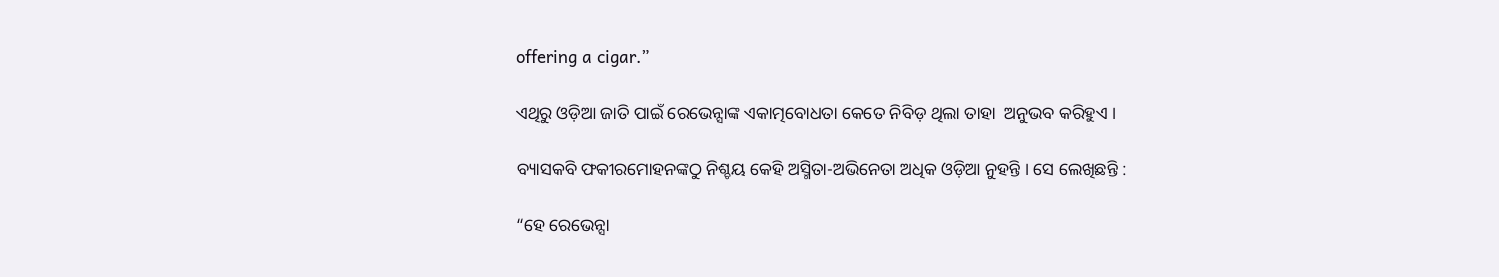offering a cigar.”

ଏଥିରୁ ଓଡ଼ିଆ ଜାତି ପାଇଁ ରେଭେନ୍ସାଙ୍କ ଏକାତ୍ମବୋଧତା କେତେ ନିବିଡ଼ ଥିଲା ତାହା  ଅନୁଭବ କରିହୁଏ ।

ବ୍ୟାସକବି ଫକୀରମୋହନଙ୍କଠୁ ନିଶ୍ଚୟ କେହି ଅସ୍ମିତା-ଅଭିନେତା ଅଧିକ ଓଡ଼ିଆ ନୁହନ୍ତି । ସେ ଲେଖିଛନ୍ତି :

“ହେ ରେଭେନ୍ସା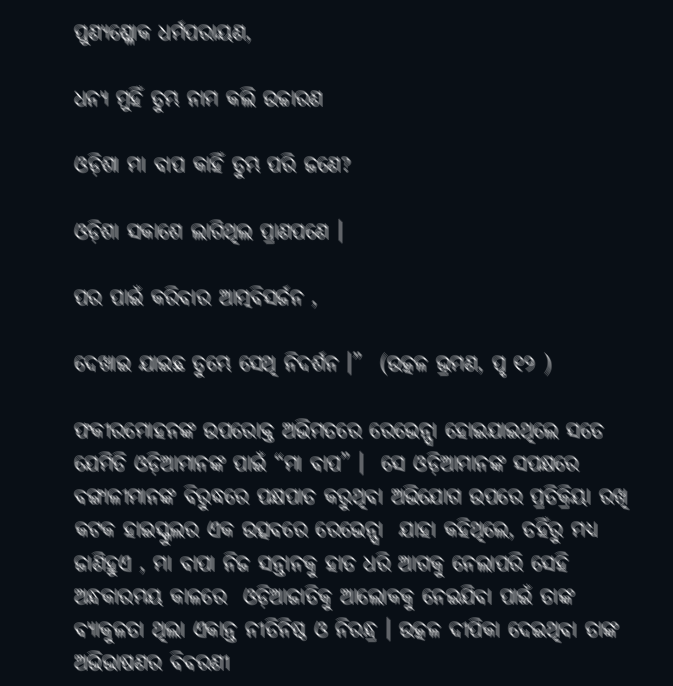ପୁଣ୍ୟଶ୍ଳୋକ ଧର୍ମପରାୟଣ,

ଧନ୍ଯ ମୁହିଁ ତୁମ୍ଭ ନାମ କଲି ଉଚ୍ଚାରଣ

ଓଡ଼ିଶା ମା ବାପ କାହିଁ ତୁମ୍ଭ ପରି ଜଣେ?

ଓଡ଼ିଶା ସକାଶେ ଲାଗିଥିଲ ପ୍ରାଣପଣେ ।

ପର ପାଇଁ କରିବାର ଆତ୍ମବିସର୍ଜନ ,

ଦେଖାଇ ଯାଇଛ ତୁମ୍ଭେ ସେଥି ନିଦର୍ଶନ ।”  (ଉତ୍କଳ ଭ୍ରମଣ, ପୃ ୧୨ )

ଫକୀରମୋହନଙ୍କ ଉପରୋକ୍ତ ଅଭିମତରେ ରେଭେନ୍ସା ହୋଇଯାଇଥିଲେ ସତେ ଯେମିତି ଓଡ଼ିଆମାନଙ୍କ ପାଇଁ “ମା ବାପ” ।  ସେ ଓଡ଼ିଆମାନଙ୍କ ସପକ୍ଷରେ ବଙ୍ଗାଳୀମାନଙ୍କ ବିରୁଦ୍ଧରେ ପକ୍ଷପାତ କରୁଥିବା ଅଭିଯୋଗ ଉପରେ ପ୍ରତିକ୍ରିୟା ରଖି କଟକ ହାଇସ୍କୁଲର ଏକ ଉତ୍ସବରେ ରେଭେନ୍ସା  ଯାହା କହିଥିଲେ, ତହିଁରୁ ମଧ୍ୟ ଜାଣିହୁଏ , ମା ବାପା ନିଜ ସନ୍ତାନକୁ ହାତ ଧରି ଆଗକୁ ନେଲାପରି ସେହି ଅନ୍ଧକାରମୟ କାଳରେ  ଓଡ଼ିଆଜାତିକୁ ଆଲୋକକୁ ନେଇଯିବା ପାଇଁ ତାଙ୍କ ବ୍ଯାକୁଳତା ଥିଲା ଏକାନ୍ତ ନୀତିନିଷ୍ଠ ଓ ନିରନ୍ଧ୍ର । ଉତ୍କଳ ଦୀପିକା ଦେଇଥିବା ତାଙ୍କ ଅଭିଭାଷଣର ବିବରଣୀ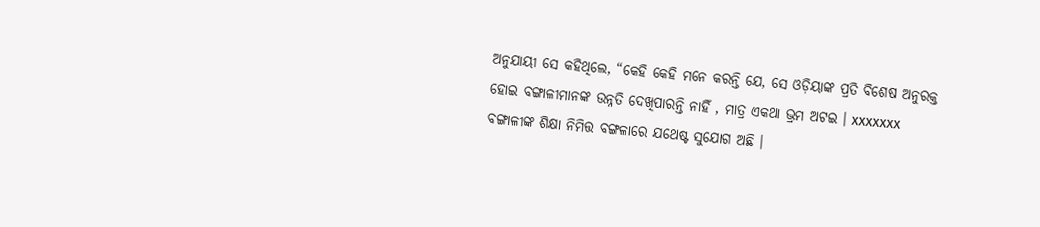ଅନୁଯାୟୀ ସେ କହିଥିଲେ, “କେହି କେହି ମନେ କରନ୍ତି ଯେ, ସେ ଓଡ଼ିୟାଙ୍କ ପ୍ରତି ବିଶେଷ ଅନୁରକ୍ତ ହୋଇ ବଙ୍ଗାଳୀମାନଙ୍କ ଉନ୍ନତି ଦେଖିପାରନ୍ତି ନାହିଁ , ମାତ୍ର ଏକଥା ଭ୍ରମ ଅଟଇ । xxxxxxx ବଙ୍ଗାଳୀଙ୍କ ଶିକ୍ଷା ନିମିତ୍ତ ବଙ୍ଗଳାରେ ଯଥେଷ୍ଟ ସୁଯୋଗ ଅଛି ।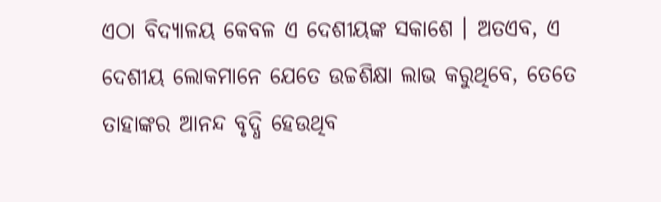ଏଠା ବିଦ୍ୟାଳୟ କେବଳ ଏ ଦେଶୀୟଙ୍କ ସକାଶେ । ଅତଏବ, ଏ ଦେଶୀୟ ଲୋକମାନେ ଯେତେ ଉଚ୍ଚଶିକ୍ଷା ଲାଭ କରୁଥିବେ, ତେତେ ତାହାଙ୍କର ଆନନ୍ଦ ବୃଦ୍ଧି ହେଉଥିବ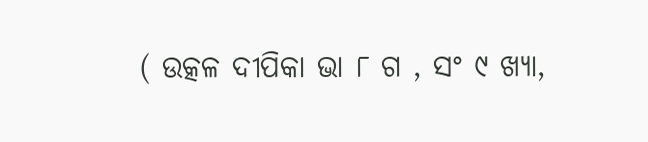( ଉତ୍କଳ ଦୀପିକା ଭା ୮ ଗ , ସଂ ୯ ଖ୍ୟା,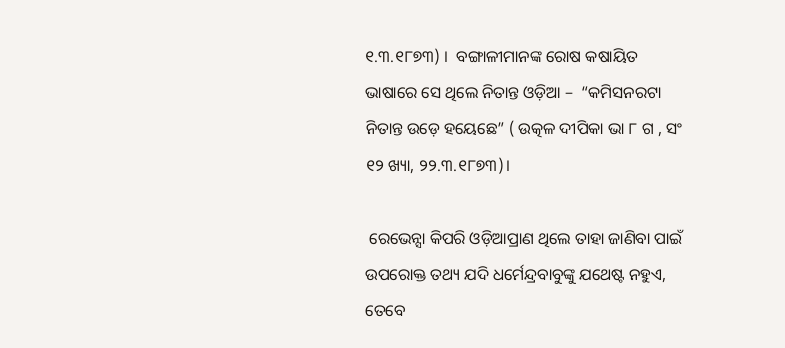୧.୩.୧୮୭୩) ।  ବଙ୍ଗାଳୀମାନଙ୍କ ରୋଷ କଷାୟିତ ଭାଷାରେ ସେ ଥିଲେ ନିତାନ୍ତ ଓଡ଼ିଆ –  “କମିସନରଟା ନିତାନ୍ତ ଉଡ଼େ ହୟେଛେ” ( ଉତ୍କଳ ଦୀପିକା ଭା ୮ ଗ , ସଂ ୧୨ ଖ୍ୟା, ୨୨.୩.୧୮୭୩)।

 ରେଭେନ୍ସା କିପରି ଓଡ଼ିଆପ୍ରାଣ ଥିଲେ ତାହା ଜାଣିବା ପାଇଁ ଉପରୋକ୍ତ ତଥ୍ୟ ଯଦି ଧର୍ମେନ୍ଦ୍ରବାବୁଙ୍କୁ ଯଥେଷ୍ଟ ନହୁଏ, ତେବେ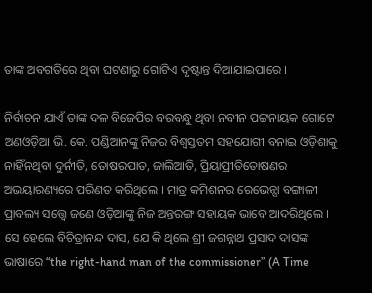ତାଙ୍କ ଅବଗତିରେ ଥିବା ଘଟଣାରୁ ଗୋଟିଏ ଦୃଷ୍ଟାନ୍ତ ଦିଆଯାଇପାରେ ।

ନିର୍ବାଚନ ଯାଏଁ ତାଙ୍କ ଦଳ ବିଜେପିର ବରବନ୍ଧୁ ଥିବା ନବୀନ ପଟ୍ଟନାୟକ ଗୋଟେ ଅଣଓଡ଼ିଆ ଭି. କେ. ପଣ୍ଡିଆନଙ୍କୁ ନିଜର ବିଶ୍ବସ୍ତତମ ସହଯୋଗୀ ବନାଇ ଓଡ଼ିଶାକୁ ନାହିଁନଥିବା ଦୁର୍ନୀତି, ତୋଷରପାତ, ଜାଲିଆତି, ପ୍ରିୟାପ୍ରୀତିତୋଷଣର ଅଭୟାରଣ୍ୟରେ ପରିଣତ କରିଥିଲେ । ମାତ୍ର କମିଶନର ରେଭେନ୍ସା ବଙ୍ଗାଳୀ ପ୍ରାବଲ୍ୟ ସତ୍ତ୍ୱେ ଜଣେ ଓଡ଼ିଆଙ୍କୁ ନିଜ ଅନ୍ତରଙ୍ଗ ସହାୟକ ଭାବେ ଆଦରିଥିଲେ । ସେ ହେଲେ ବିଚିତ୍ରାନନ୍ଦ ଦାସ, ଯେ କି ଥିଲେ ଶ୍ରୀ ଜଗନ୍ନାଥ ପ୍ରସାଦ ଦାସଙ୍କ ଭାଷାରେ “the right-hand man of the commissioner” (A Time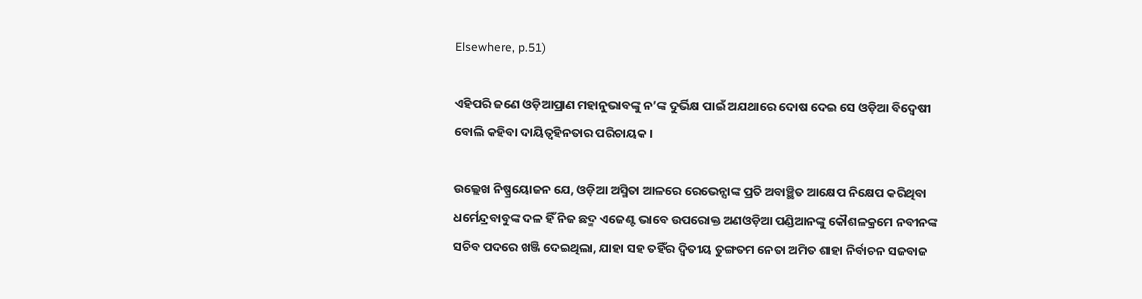Elsewhere, p.51)

ଏହିପରି ଜଣେ ଓଡ଼ିଆପ୍ରାଣ ମହାନୁଭାବଙ୍କୁ ନ’ଙ୍କ ଦୁର୍ଭିକ୍ଷ ପାଇଁ ଅଯଥାରେ ଦୋଷ ଦେଇ ସେ ଓଡ଼ିଆ ବିଦ୍ଵେଷୀ ବୋଲି କହିବା ଦାୟିତ୍ଵହିନତାର ପରିଚାୟକ ।

ଉଲ୍ଲେଖ ନିଷ୍ପ୍ରୟୋଜନ ଯେ, ଓଡ଼ିଆ ଅସ୍ମିତା ଆଳରେ ରେଭେନ୍ସାଙ୍କ ପ୍ରତି ଅବାଞ୍ଛିତ ଆକ୍ଷେପ ନିକ୍ଷେପ କରିଥିବା ଧର୍ମେନ୍ଦ୍ରବାବୁଙ୍କ ଦଳ ହିଁ ନିଜ ଛଦ୍ମ ଏଜେଣ୍ଟ ଭାବେ ଉପରୋକ୍ତ ଅଣଓଡ଼ିଆ ପଣ୍ଡିଆନଙ୍କୁ କୌଶଳକ୍ରମେ ନବୀନଙ୍କ ସଚିବ ପଦରେ ଖଞ୍ଜି ଦେଇଥିଲା, ଯାହା ସହ ତହିଁର ଦ୍ଵିତୀୟ ତୁଙ୍ଗତମ ନେତା ଅମିତ ଶାହା ନିର୍ବାଚନ ସଜବାଜ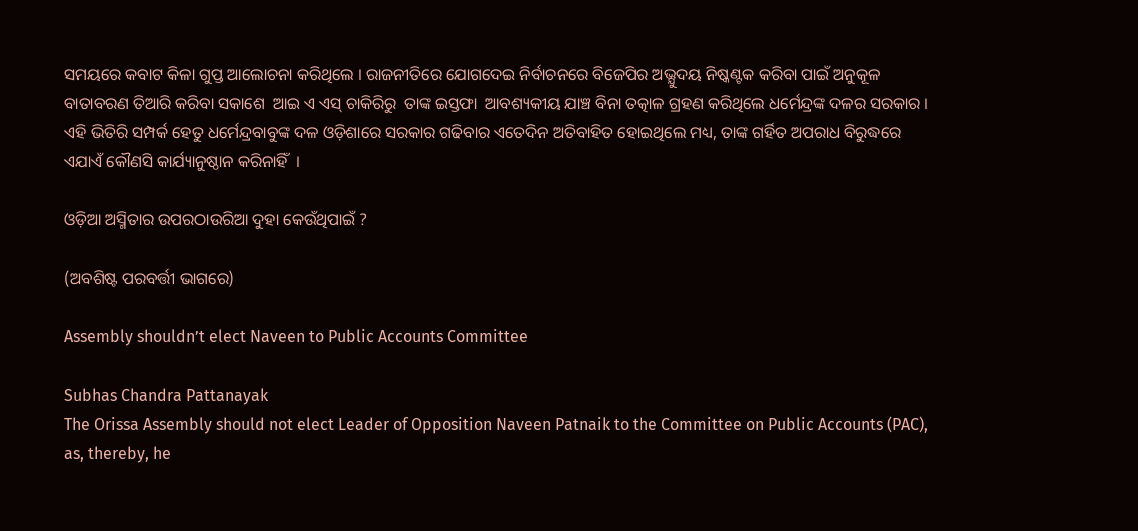ସମୟରେ କବାଟ କିଳା ଗୁପ୍ତ ଆଲୋଚନା କରିଥିଲେ । ରାଜନୀତିରେ ଯୋଗଦେଇ ନିର୍ବାଚନରେ ବିଜେପିର ଅଭ୍ଯୁଦୟ ନିଷ୍କଣ୍ଟକ କରିବା ପାଇଁ ଅନୁକୂଳ ବାତାବରଣ ତିଆରି କରିବା ସକାଶେ  ଆଇ ଏ ଏସ୍ ଚାକିରିରୁ  ତାଙ୍କ ଇସ୍ତଫା  ଆବଶ୍ୟକୀୟ ଯାଞ୍ଚ ବିନା ତତ୍କାଳ ଗ୍ରହଣ କରିଥିଲେ ଧର୍ମେନ୍ଦ୍ରଙ୍କ ଦଳର ସରକାର । ଏହି ଭିତିରି ସମ୍ପର୍କ ହେତୁ ଧର୍ମେନ୍ଦ୍ରବାବୁଙ୍କ ଦଳ ଓଡ଼ିଶାରେ ସରକାର ଗଢିବାର ଏତେଦିନ ଅତିବାହିତ ହୋଇଥିଲେ ମଧ୍ୟ, ତାଙ୍କ ଗର୍ହିତ ଅପରାଧ ବିରୁଦ୍ଧରେ  ଏଯାଏଁ କୌଣସି କାର୍ଯ୍ୟାନୁଷ୍ଠାନ କରିନାହିଁ  ।

ଓଡ଼ିଆ ଅସ୍ମିତାର ଉପରଠାଉରିଆ ଦୁହା କେଉଁଥିପାଇଁ ?

(ଅବଶିଷ୍ଟ ପରବର୍ତ୍ତୀ ଭାଗରେ)

Assembly shouldn’t elect Naveen to Public Accounts Committee

Subhas Chandra Pattanayak
The Orissa Assembly should not elect Leader of Opposition Naveen Patnaik to the Committee on Public Accounts (PAC), as, thereby, he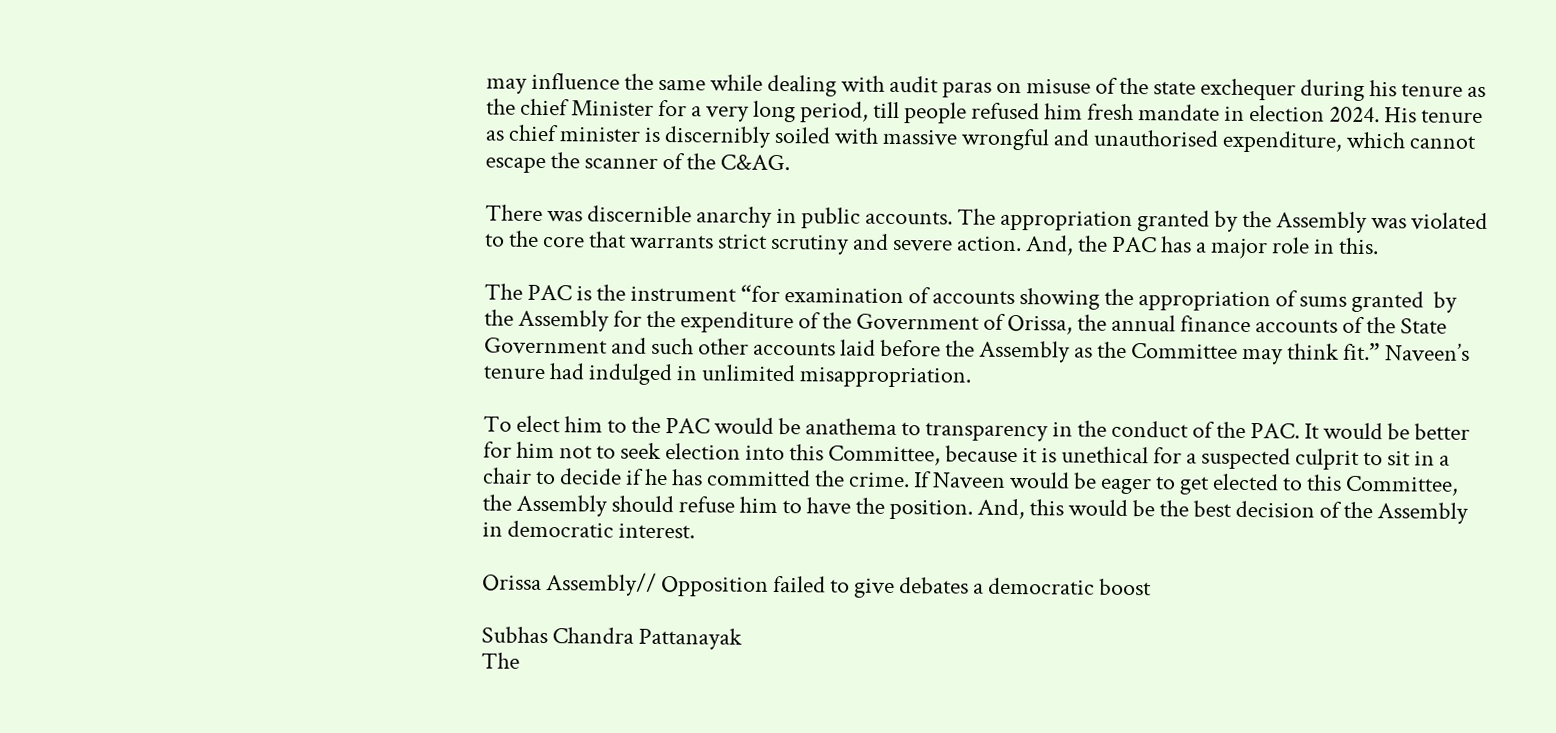may influence the same while dealing with audit paras on misuse of the state exchequer during his tenure as the chief Minister for a very long period, till people refused him fresh mandate in election 2024. His tenure as chief minister is discernibly soiled with massive wrongful and unauthorised expenditure, which cannot escape the scanner of the C&AG.

There was discernible anarchy in public accounts. The appropriation granted by the Assembly was violated to the core that warrants strict scrutiny and severe action. And, the PAC has a major role in this.

The PAC is the instrument “for examination of accounts showing the appropriation of sums granted  by the Assembly for the expenditure of the Government of Orissa, the annual finance accounts of the State Government and such other accounts laid before the Assembly as the Committee may think fit.” Naveen’s tenure had indulged in unlimited misappropriation.

To elect him to the PAC would be anathema to transparency in the conduct of the PAC. It would be better for him not to seek election into this Committee, because it is unethical for a suspected culprit to sit in a chair to decide if he has committed the crime. If Naveen would be eager to get elected to this Committee, the Assembly should refuse him to have the position. And, this would be the best decision of the Assembly in democratic interest.

Orissa Assembly// Opposition failed to give debates a democratic boost

Subhas Chandra Pattanayak
The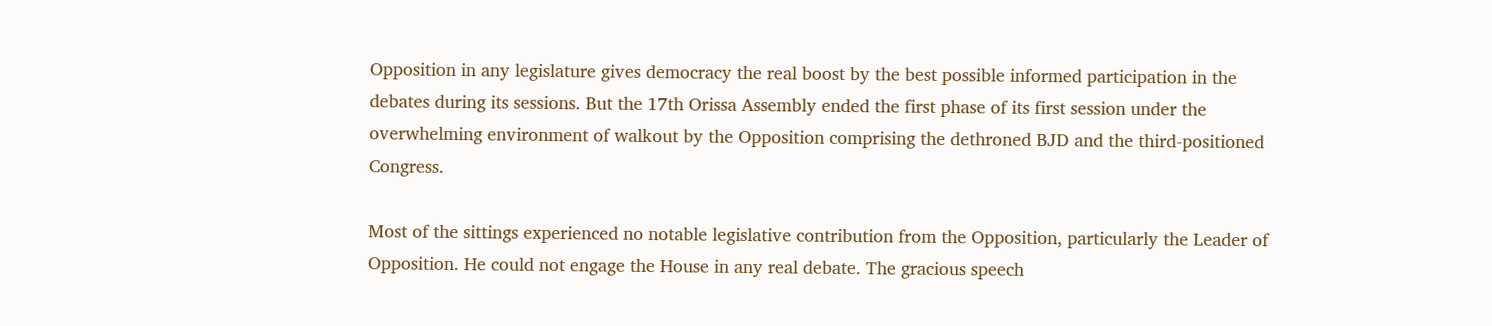Opposition in any legislature gives democracy the real boost by the best possible informed participation in the debates during its sessions. But the 17th Orissa Assembly ended the first phase of its first session under the overwhelming environment of walkout by the Opposition comprising the dethroned BJD and the third-positioned Congress.

Most of the sittings experienced no notable legislative contribution from the Opposition, particularly the Leader of Opposition. He could not engage the House in any real debate. The gracious speech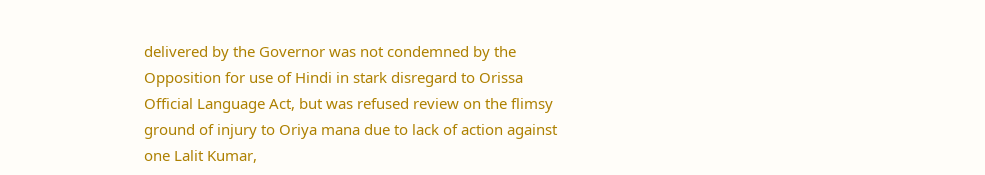delivered by the Governor was not condemned by the Opposition for use of Hindi in stark disregard to Orissa Official Language Act, but was refused review on the flimsy ground of injury to Oriya mana due to lack of action against one Lalit Kumar,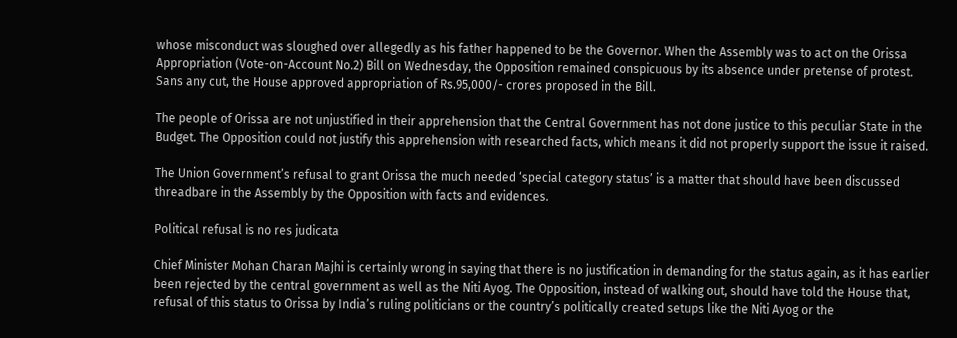whose misconduct was sloughed over allegedly as his father happened to be the Governor. When the Assembly was to act on the Orissa Appropriation (Vote-on-Account No.2) Bill on Wednesday, the Opposition remained conspicuous by its absence under pretense of protest. Sans any cut, the House approved appropriation of Rs.95,000/- crores proposed in the Bill.

The people of Orissa are not unjustified in their apprehension that the Central Government has not done justice to this peculiar State in the Budget. The Opposition could not justify this apprehension with researched facts, which means it did not properly support the issue it raised.

The Union Government’s refusal to grant Orissa the much needed ‘special category status’ is a matter that should have been discussed threadbare in the Assembly by the Opposition with facts and evidences.

Political refusal is no res judicata

Chief Minister Mohan Charan Majhi is certainly wrong in saying that there is no justification in demanding for the status again, as it has earlier been rejected by the central government as well as the Niti Ayog. The Opposition, instead of walking out, should have told the House that, refusal of this status to Orissa by India’s ruling politicians or the country’s politically created setups like the Niti Ayog or the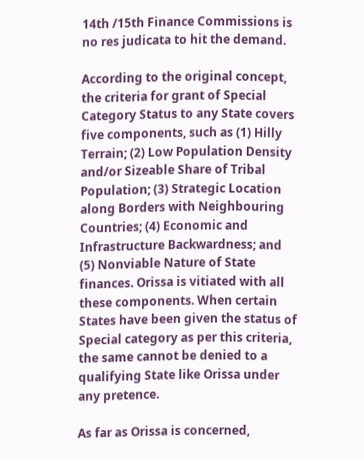14th /15th Finance Commissions is no res judicata to hit the demand.

According to the original concept, the criteria for grant of Special Category Status to any State covers five components, such as (1) Hilly Terrain; (2) Low Population Density and/or Sizeable Share of Tribal Population; (3) Strategic Location along Borders with Neighbouring Countries; (4) Economic and Infrastructure Backwardness; and (5) Nonviable Nature of State finances. Orissa is vitiated with all these components. When certain States have been given the status of Special category as per this criteria, the same cannot be denied to a qualifying State like Orissa under any pretence.

As far as Orissa is concerned,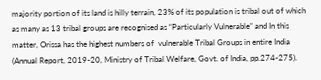majority portion of its land is hilly terrain, 23% of its population is tribal out of which as many as 13 tribal groups are recognised as “Particularly Vulnerable” and In this matter, Orissa has the highest numbers of  vulnerable Tribal Groups in entire India (Annual Report, 2019-20, Ministry of Tribal Welfare, Govt. of India, pp.274-275).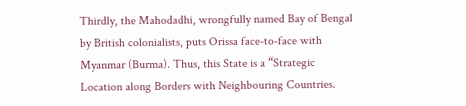Thirdly, the Mahodadhi, wrongfully named Bay of Bengal by British colonialists, puts Orissa face-to-face with Myanmar (Burma). Thus, this State is a “Strategic Location along Borders with Neighbouring Countries.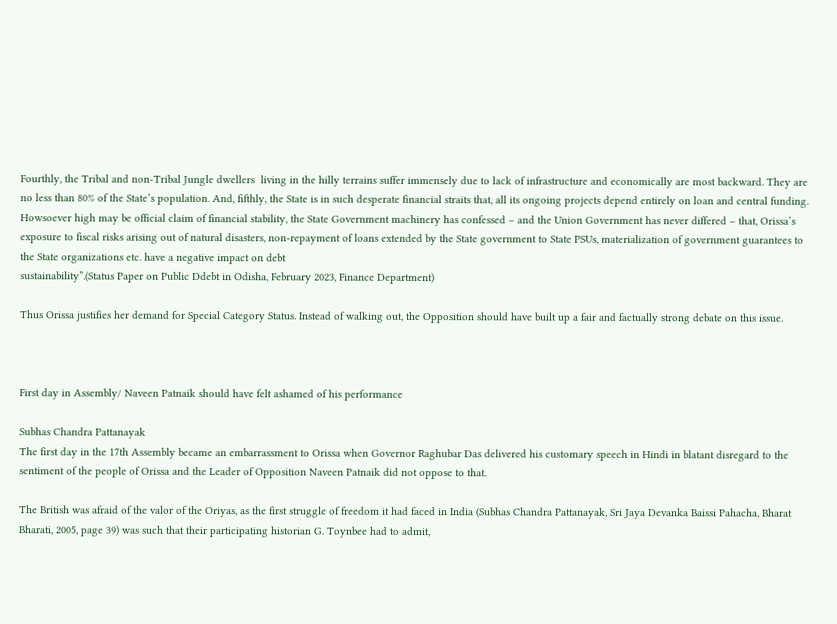Fourthly, the Tribal and non-Tribal Jungle dwellers  living in the hilly terrains suffer immensely due to lack of infrastructure and economically are most backward. They are no less than 80% of the State’s population. And, fifthly, the State is in such desperate financial straits that, all its ongoing projects depend entirely on loan and central funding. Howsoever high may be official claim of financial stability, the State Government machinery has confessed – and the Union Government has never differed – that, Orissa’s exposure to fiscal risks arising out of natural disasters, non-repayment of loans extended by the State government to State PSUs, materialization of government guarantees to the State organizations etc. have a negative impact on debt
sustainability”.(Status Paper on Public Ddebt in Odisha, February 2023, Finance Department)

Thus Orissa justifies her demand for Special Category Status. Instead of walking out, the Opposition should have built up a fair and factually strong debate on this issue.



First day in Assembly/ Naveen Patnaik should have felt ashamed of his performance

Subhas Chandra Pattanayak
The first day in the 17th Assembly became an embarrassment to Orissa when Governor Raghubar Das delivered his customary speech in Hindi in blatant disregard to the sentiment of the people of Orissa and the Leader of Opposition Naveen Patnaik did not oppose to that.

The British was afraid of the valor of the Oriyas, as the first struggle of freedom it had faced in India (Subhas Chandra Pattanayak, Sri Jaya Devanka Baissi Pahacha, Bharat Bharati, 2005, page 39) was such that their participating historian G. Toynbee had to admit,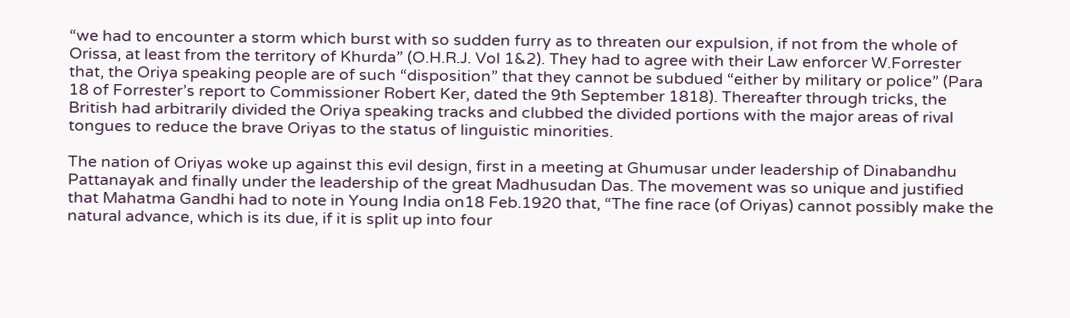“we had to encounter a storm which burst with so sudden furry as to threaten our expulsion, if not from the whole of Orissa, at least from the territory of Khurda” (O.H.R.J. Vol 1&2). They had to agree with their Law enforcer W.Forrester that, the Oriya speaking people are of such “disposition” that they cannot be subdued “either by military or police” (Para 18 of Forrester’s report to Commissioner Robert Ker, dated the 9th September 1818). Thereafter through tricks, the British had arbitrarily divided the Oriya speaking tracks and clubbed the divided portions with the major areas of rival tongues to reduce the brave Oriyas to the status of linguistic minorities.

The nation of Oriyas woke up against this evil design, first in a meeting at Ghumusar under leadership of Dinabandhu Pattanayak and finally under the leadership of the great Madhusudan Das. The movement was so unique and justified that Mahatma Gandhi had to note in Young India on18 Feb.1920 that, “The fine race (of Oriyas) cannot possibly make the natural advance, which is its due, if it is split up into four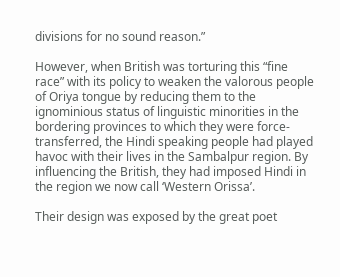divisions for no sound reason.”

However, when British was torturing this “fine race” with its policy to weaken the valorous people of Oriya tongue by reducing them to the ignominious status of linguistic minorities in the bordering provinces to which they were force-transferred, the Hindi speaking people had played havoc with their lives in the Sambalpur region. By influencing the British, they had imposed Hindi in the region we now call ‘Western Orissa’.

Their design was exposed by the great poet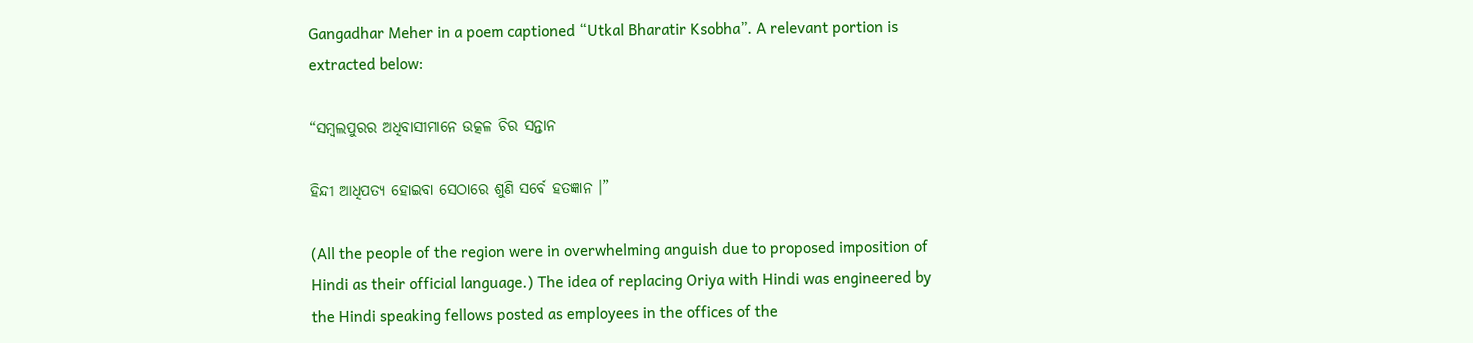Gangadhar Meher in a poem captioned “Utkal Bharatir Ksobha”. A relevant portion is extracted below:

“ସମ୍ବଲପୁରର ଅଧିବାସୀମାନେ ଉତ୍କଳ ଚିର ସନ୍ତାନ

ହିନ୍ଦୀ ଆଧିପତ୍ୟ ହୋଇବା ସେଠାରେ ଶୁଣି ସର୍ବେ ହତଜ୍ଞାନ ।”

(All the people of the region were in overwhelming anguish due to proposed imposition of Hindi as their official language.) The idea of replacing Oriya with Hindi was engineered by the Hindi speaking fellows posted as employees in the offices of the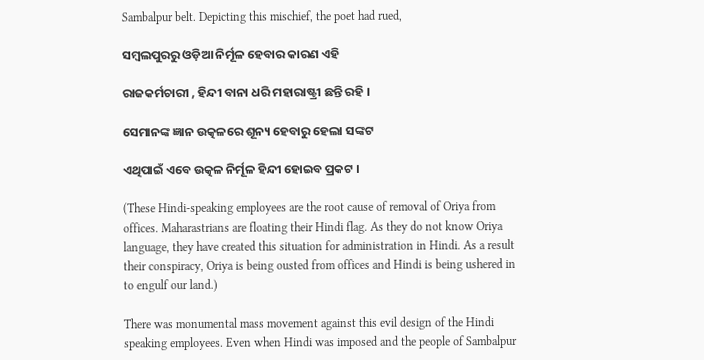Sambalpur belt. Depicting this mischief, the poet had rued,

ସମ୍ବଲପୁରରୁ ଓଡ଼ିଆ ନିର୍ମୂଳ ହେବାର କାରଣ ଏହି

ରାଜକର୍ମଚାରୀ , ହିନ୍ଦୀ ବାନା ଧରି ମହାରାଷ୍ଟ୍ରୀ ଛନ୍ତି ରହି ।

ସେମାନଙ୍କ ଜ୍ଞାନ ଉତ୍କଳରେ ଶୂନ୍ୟ ହେବାରୁ ହେଲା ସଙ୍କଟ

ଏଥିପାଇଁ ଏବେ ଉତ୍କଳ ନିର୍ମୂଳ ହିନ୍ଦୀ ହୋଇବ ପ୍ରକଟ ।

(These Hindi-speaking employees are the root cause of removal of Oriya from offices. Maharastrians are floating their Hindi flag. As they do not know Oriya language, they have created this situation for administration in Hindi. As a result their conspiracy, Oriya is being ousted from offices and Hindi is being ushered in to engulf our land.)

There was monumental mass movement against this evil design of the Hindi speaking employees. Even when Hindi was imposed and the people of Sambalpur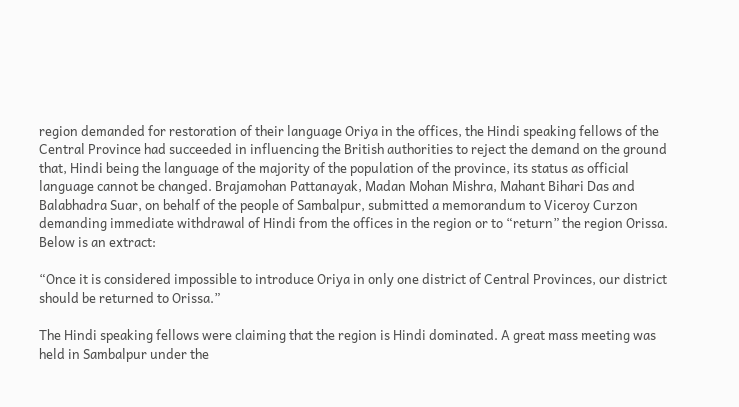region demanded for restoration of their language Oriya in the offices, the Hindi speaking fellows of the Central Province had succeeded in influencing the British authorities to reject the demand on the ground that, Hindi being the language of the majority of the population of the province, its status as official language cannot be changed. Brajamohan Pattanayak, Madan Mohan Mishra, Mahant Bihari Das and Balabhadra Suar, on behalf of the people of Sambalpur, submitted a memorandum to Viceroy Curzon demanding immediate withdrawal of Hindi from the offices in the region or to “return” the region Orissa. Below is an extract:

“Once it is considered impossible to introduce Oriya in only one district of Central Provinces, our district should be returned to Orissa.”

The Hindi speaking fellows were claiming that the region is Hindi dominated. A great mass meeting was held in Sambalpur under the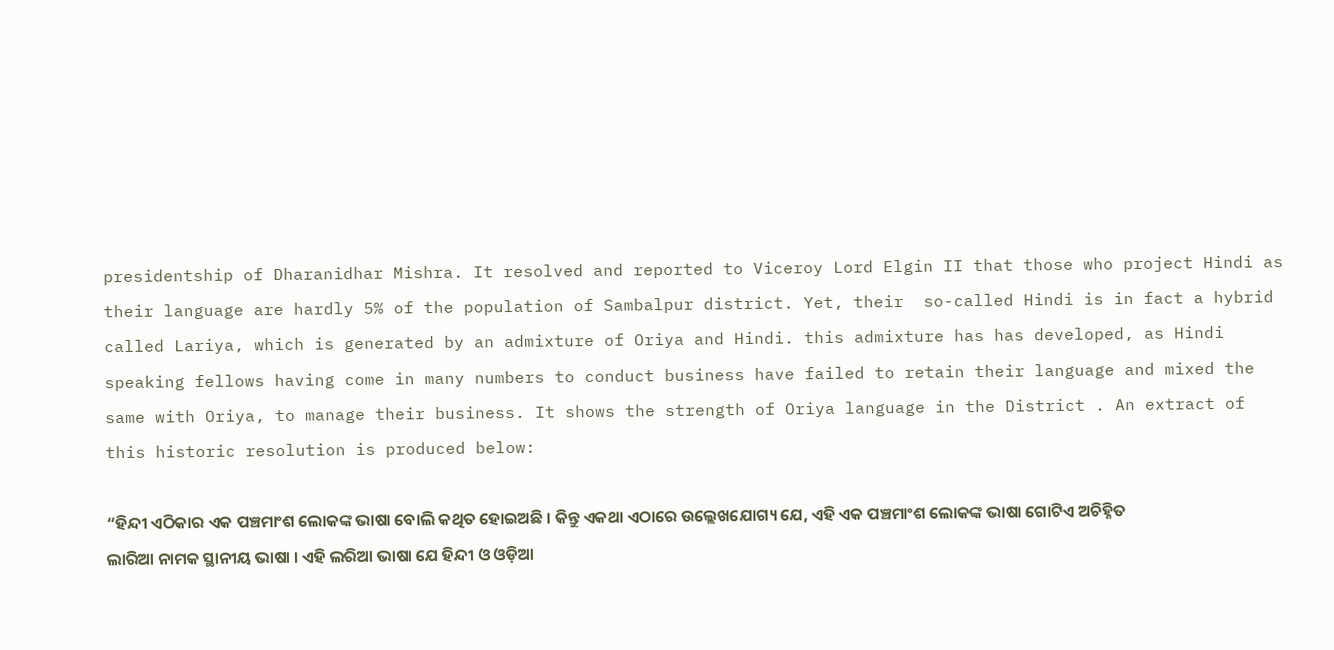presidentship of Dharanidhar Mishra. It resolved and reported to Viceroy Lord Elgin II that those who project Hindi as their language are hardly 5% of the population of Sambalpur district. Yet, their  so-called Hindi is in fact a hybrid called Lariya, which is generated by an admixture of Oriya and Hindi. this admixture has has developed, as Hindi speaking fellows having come in many numbers to conduct business have failed to retain their language and mixed the same with Oriya, to manage their business. It shows the strength of Oriya language in the District . An extract of this historic resolution is produced below:

“ହିନ୍ଦୀ ଏଠିକାର ଏକ ପଞ୍ଚମାଂଶ ଲୋକଙ୍କ ଭାଷା ବୋଲି କଥିତ ହୋଇଅଛି । କିନ୍ତୁ ଏକଥା ଏଠାରେ ଉଲ୍ଲେଖଯୋଗ୍ୟ ଯେ, ଏହି ଏକ ପଞ୍ଚମାଂଶ ଲୋକଙ୍କ ଭାଷା ଗୋଟିଏ ଅଚିହ୍ନିତ ଲାରିଆ ନାମକ ସ୍ଥାନୀୟ ଭାଷା । ଏହି ଲରିଆ ଭାଷା ଯେ ହିନ୍ଦୀ ଓ ଓଡ଼ିଆ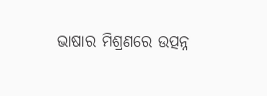ଭାଷାର ମିଶ୍ରଣରେ ଉତ୍ପନ୍ନ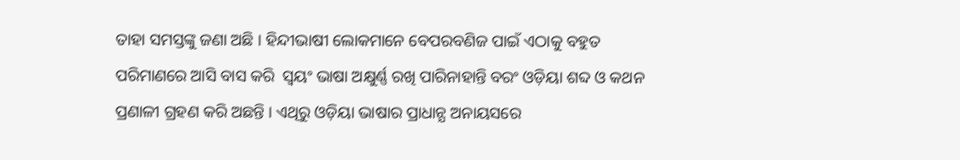ତାହା ସମସ୍ତଙ୍କୁ ଜଣା ଅଛି । ହିନ୍ଦୀଭାଷୀ ଲୋକମାନେ ବେପରବଣିଜ ପାଇଁ ଏଠାକୁ ବହୁତ ପରିମାଣରେ ଆସି ବାସ କରି  ସ୍ଵୟଂ ଭାଷା ଅକ୍ଷୁର୍ଣ୍ଣ ରଖି ପାରିନାହାନ୍ତି ବରଂ ଓଡ଼ିୟା ଶବ୍ଦ ଓ କଥନ ପ୍ରଣାଳୀ ଗ୍ରହଣ କରି ଅଛନ୍ତି । ଏଥିରୁ ଓଡ଼ିୟା ଭାଷାର ପ୍ରାଧାନ୍ଯ ଅନାୟସରେ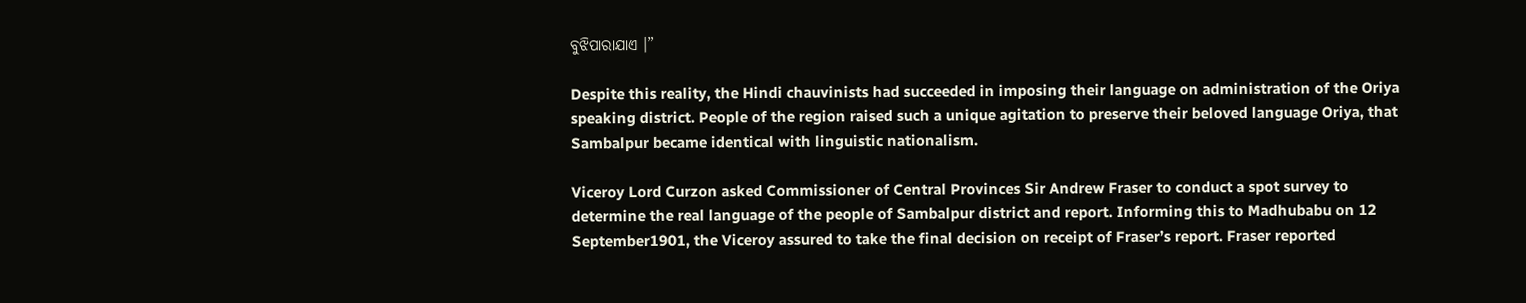ବୁଝିପାରାଯାଏ ।”

Despite this reality, the Hindi chauvinists had succeeded in imposing their language on administration of the Oriya speaking district. People of the region raised such a unique agitation to preserve their beloved language Oriya, that Sambalpur became identical with linguistic nationalism.

Viceroy Lord Curzon asked Commissioner of Central Provinces Sir Andrew Fraser to conduct a spot survey to determine the real language of the people of Sambalpur district and report. Informing this to Madhubabu on 12 September1901, the Viceroy assured to take the final decision on receipt of Fraser’s report. Fraser reported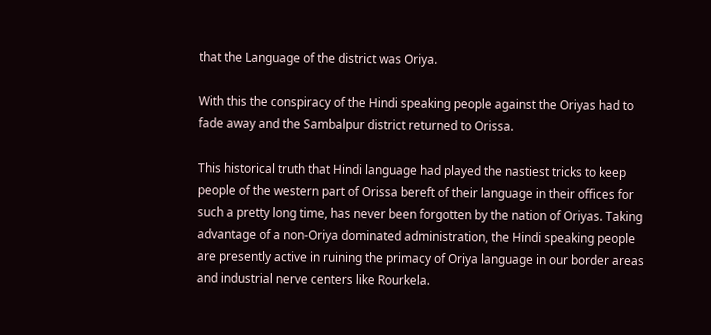that the Language of the district was Oriya.

With this the conspiracy of the Hindi speaking people against the Oriyas had to fade away and the Sambalpur district returned to Orissa.

This historical truth that Hindi language had played the nastiest tricks to keep people of the western part of Orissa bereft of their language in their offices for such a pretty long time, has never been forgotten by the nation of Oriyas. Taking advantage of a non-Oriya dominated administration, the Hindi speaking people are presently active in ruining the primacy of Oriya language in our border areas and industrial nerve centers like Rourkela.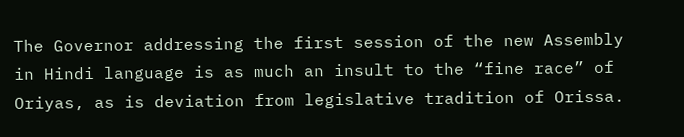The Governor addressing the first session of the new Assembly in Hindi language is as much an insult to the “fine race” of Oriyas, as is deviation from legislative tradition of Orissa.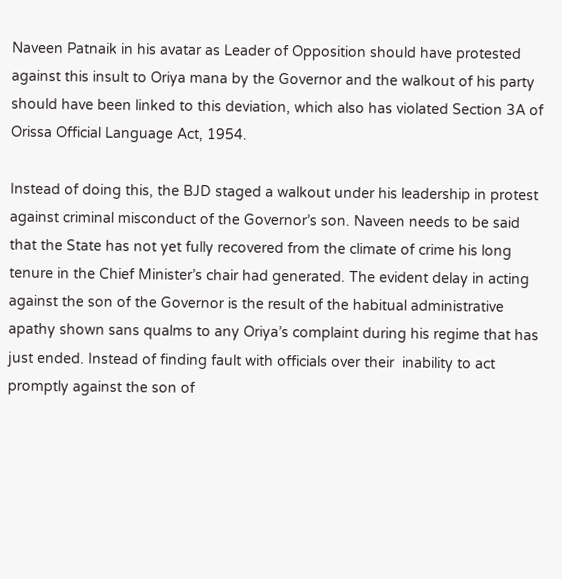Naveen Patnaik in his avatar as Leader of Opposition should have protested against this insult to Oriya mana by the Governor and the walkout of his party should have been linked to this deviation, which also has violated Section 3A of Orissa Official Language Act, 1954.

Instead of doing this, the BJD staged a walkout under his leadership in protest against criminal misconduct of the Governor’s son. Naveen needs to be said that the State has not yet fully recovered from the climate of crime his long tenure in the Chief Minister’s chair had generated. The evident delay in acting against the son of the Governor is the result of the habitual administrative apathy shown sans qualms to any Oriya’s complaint during his regime that has just ended. Instead of finding fault with officials over their  inability to act promptly against the son of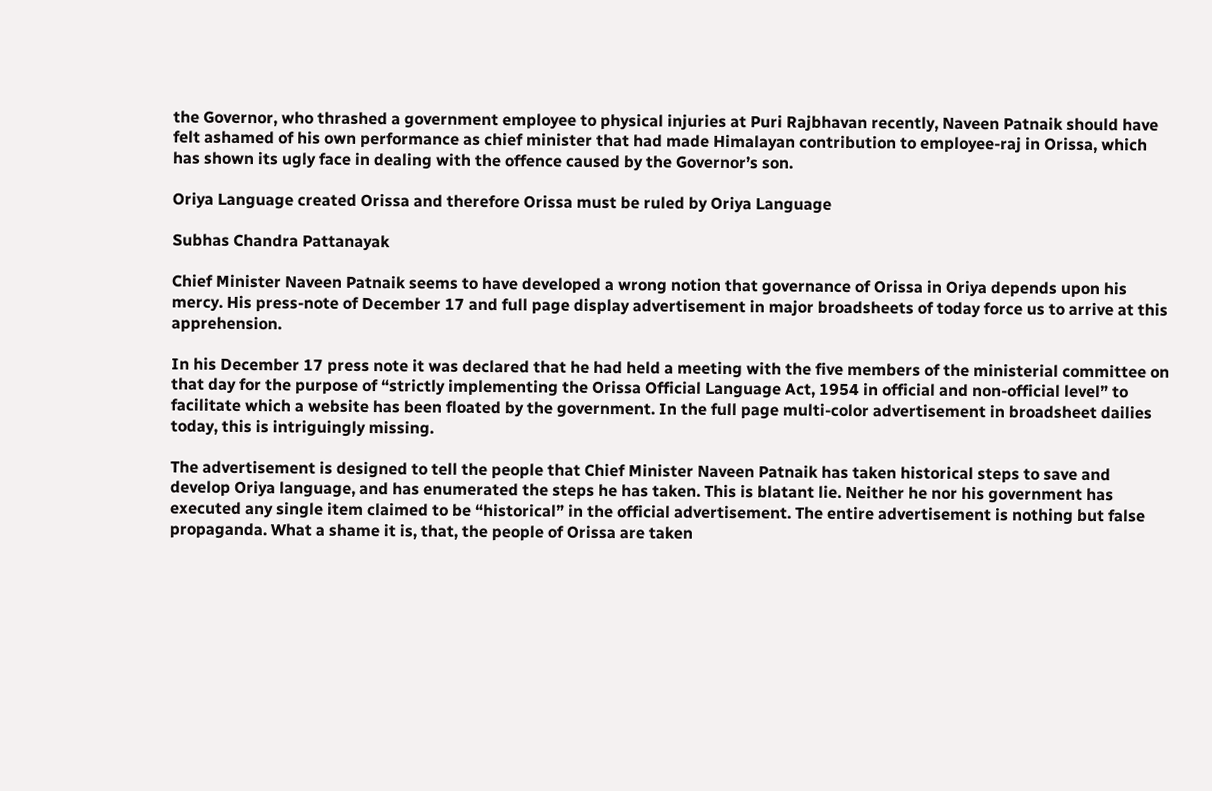the Governor, who thrashed a government employee to physical injuries at Puri Rajbhavan recently, Naveen Patnaik should have felt ashamed of his own performance as chief minister that had made Himalayan contribution to employee-raj in Orissa, which has shown its ugly face in dealing with the offence caused by the Governor’s son.

Oriya Language created Orissa and therefore Orissa must be ruled by Oriya Language

Subhas Chandra Pattanayak

Chief Minister Naveen Patnaik seems to have developed a wrong notion that governance of Orissa in Oriya depends upon his mercy. His press-note of December 17 and full page display advertisement in major broadsheets of today force us to arrive at this apprehension.

In his December 17 press note it was declared that he had held a meeting with the five members of the ministerial committee on that day for the purpose of “strictly implementing the Orissa Official Language Act, 1954 in official and non-official level” to facilitate which a website has been floated by the government. In the full page multi-color advertisement in broadsheet dailies today, this is intriguingly missing.

The advertisement is designed to tell the people that Chief Minister Naveen Patnaik has taken historical steps to save and develop Oriya language, and has enumerated the steps he has taken. This is blatant lie. Neither he nor his government has executed any single item claimed to be “historical” in the official advertisement. The entire advertisement is nothing but false propaganda. What a shame it is, that, the people of Orissa are taken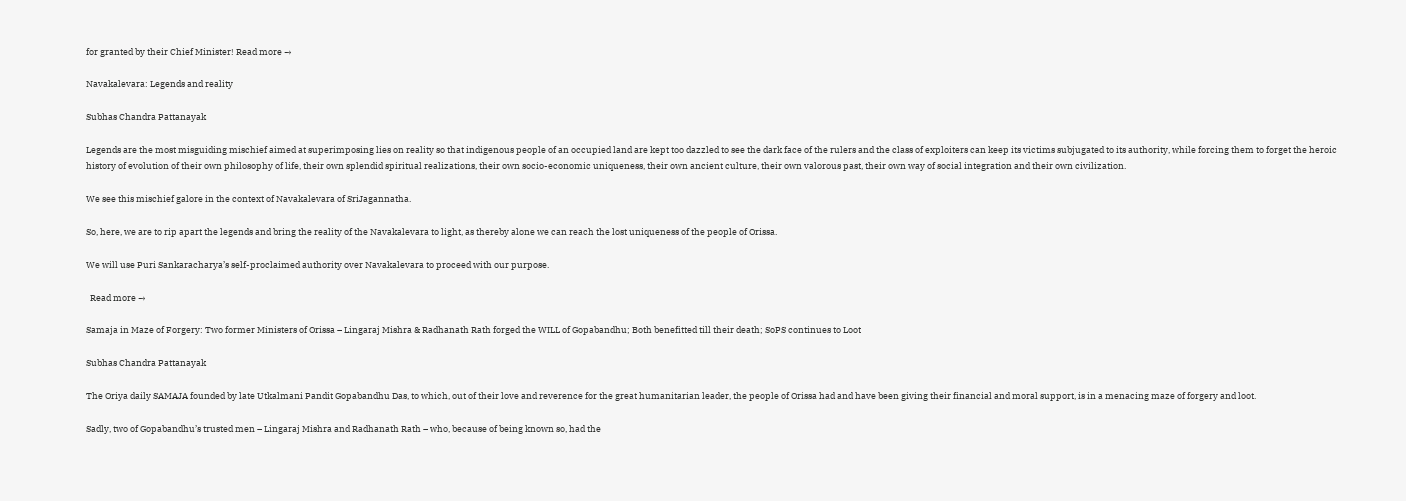for granted by their Chief Minister! Read more →

Navakalevara: Legends and reality

Subhas Chandra Pattanayak

Legends are the most misguiding mischief aimed at superimposing lies on reality so that indigenous people of an occupied land are kept too dazzled to see the dark face of the rulers and the class of exploiters can keep its victims subjugated to its authority, while forcing them to forget the heroic history of evolution of their own philosophy of life, their own splendid spiritual realizations, their own socio-economic uniqueness, their own ancient culture, their own valorous past, their own way of social integration and their own civilization.

We see this mischief galore in the context of Navakalevara of SriJagannatha.

So, here, we are to rip apart the legends and bring the reality of the Navakalevara to light, as thereby alone we can reach the lost uniqueness of the people of Orissa.

We will use Puri Sankaracharya’s self-proclaimed authority over Navakalevara to proceed with our purpose.

  Read more →

Samaja in Maze of Forgery: Two former Ministers of Orissa – Lingaraj Mishra & Radhanath Rath forged the WILL of Gopabandhu; Both benefitted till their death; SoPS continues to Loot

Subhas Chandra Pattanayak

The Oriya daily SAMAJA founded by late Utkalmani Pandit Gopabandhu Das, to which, out of their love and reverence for the great humanitarian leader, the people of Orissa had and have been giving their financial and moral support, is in a menacing maze of forgery and loot.

Sadly, two of Gopabandhu’s trusted men – Lingaraj Mishra and Radhanath Rath – who, because of being known so, had the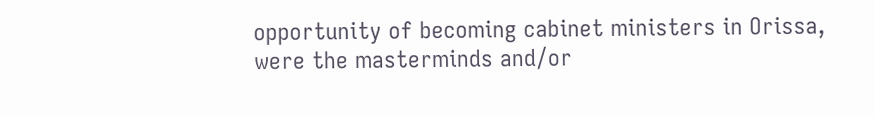opportunity of becoming cabinet ministers in Orissa, were the masterminds and/or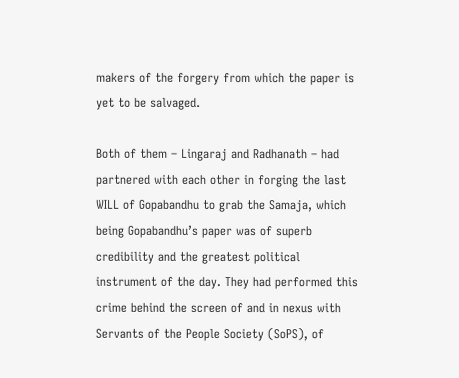makers of the forgery from which the paper is yet to be salvaged.

Both of them – Lingaraj and Radhanath – had partnered with each other in forging the last WILL of Gopabandhu to grab the Samaja, which being Gopabandhu’s paper was of superb credibility and the greatest political instrument of the day. They had performed this crime behind the screen of and in nexus with Servants of the People Society (SoPS), of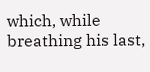which, while breathing his last,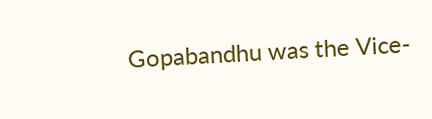Gopabandhu was the Vice-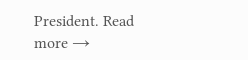President. Read more →